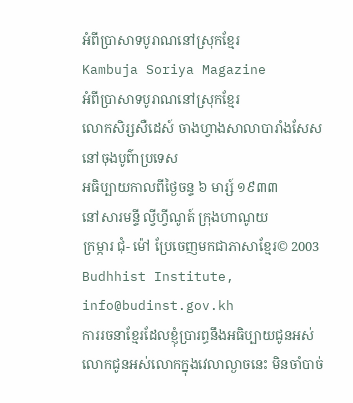អំពីប្រាសាទបូរាណនៅស្រុកខ្មែរ
Kambuja Soriya Magazine
អំពីប្រាសាទបូរាណនៅស្រុកខ្មែរ
លោកសិរ្សសឺដេស៍ ចាងហ្វាងសាលាបារាំងសែស
នៅចុងបូព៌ាប្រទេស
អធិប្បាយកាលពីថ្ងៃចន្ទ ៦ មារ្ស៍ ១៩៣៣
នៅសារមន្ទី ល្វីហ្វីណូត៍ ក្រុងហាណូយ
ក្រម្ការ ជុំ- ម៉ៅ ប្រែចេញមកជាភាសាខ្មែរ© 2003 Budhhist Institute, info@budinst.gov.kh
ការរចនាខ្មែរដែលខ្ញុំប្រារព្ធនឹងអធិប្បាយជូនអស់លោកជូនអស់លោកក្នុងវេលាល្ងាចនេះ មិនចាំបាច់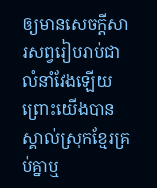ឲ្យមានសេចក្ដីសារសព្វរៀបរាប់ជាលំនាំវែងឡើយ ព្រោះយើងបានស្គាល់ស្រុកខ្មែរគ្រប់គ្នាឬ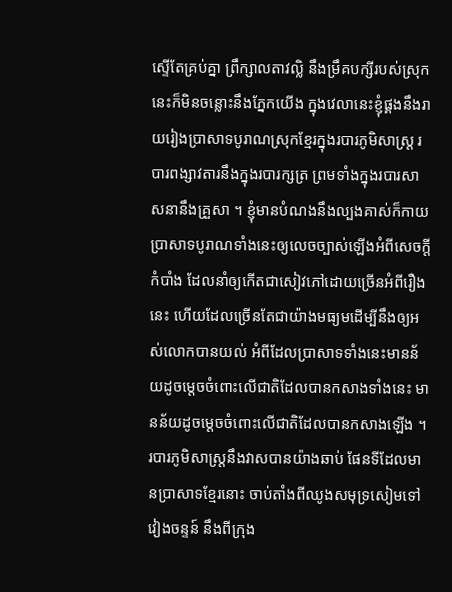ស្ទើតែគ្រប់គ្នា ព្រឹក្សាលតាវល្លិ នឹងម្រឹគបក្សីរបស់ស្រុកនេះក៏មិនចន្លោះនឹងភ្នែកយើង ក្នុងវេលានេះខ្ញុំផ្គងនឹងរាយរៀងប្រាសាទបូរាណស្រុកខ្មែរក្នុងរបារភូមិសាស្ដ្រ របារពង្សាវតារនឹងក្នុងរបារក្សត្រ ព្រមទាំងក្នុងរបារសាសនានឹងគ្រួសា ។ ខ្ញុំមានបំណងនឹងល្បងគាស់ក៏កាយប្រាសាទបូរាណទាំងនេះឲ្យលេចច្បាស់ឡើងអំពីសេចក្ដីកំបាំង ដែលនាំឲ្យកើតជាសៀវភៅដោយច្រើនអំពីរឿងនេះ ហើយដែលច្រើនតែជាយ៉ាងមធ្យមដើម្បីនឹងឲ្យអស់លោកបានយល់ អំពីដែលប្រាសាទទាំងនេះមានន័យដូចម្ដេចចំពោះលើជាតិដែលបានកសាងទាំងនេះ មានន័យដូចម្ដេចចំពោះលើជាតិដែលបានកសាងឡើង ។
របារភូមិសាស្ដ្រនឹងវាសបានយ៉ាងឆាប់ ផែនទីដែលមានប្រាសាទខ្មែរនោះ ចាប់តាំងពីឈូងសមុទ្រសៀមទៅវៀងចន្ទន៍ នឹងពីក្រុង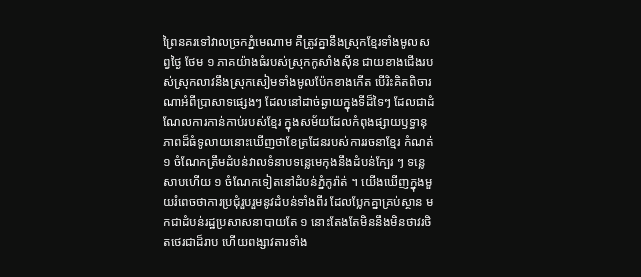ព្រៃនគរទៅវាលច្រកភ្នំមេណាម គឺត្រូវគ្នានឹងស្រុកខ្មែរទាំងមូលសព្វថ្ងៃ ថែម ១ ភាគយ៉ាងធំរបស់ស្រុកកូសាំងស៊ីន ជាយខាងជើងរបស់ស្រុកលាវនឹងស្រុកសៀមទាំងមូលប៉ែកខាងកើត បើរិះគិតពិចារណាអំពីប្រាសាទផ្សេងៗ ដែលនៅដាច់ឆ្ងាយក្នុងទីដ៏ទៃៗ ដែលជាដំណែលការកាន់កាប់របស់ខ្មែរ ក្នុងសម័យដែលកំពុងផ្សាយឫទ្ធានុភាពដ៏ធំទូលាយនោះឃើញថាខែត្រដែនរបស់ការរចនាខ្មែរ កំណត់ ១ ចំណែកត្រឹមដំបន់វាលទំនាបទន្លេមេកុងនឹងដំបន់ក្បែរ ៗ ទន្លេសាបហើយ ១ ចំណែកទៀតនៅដំបន់ភ្នំកូរ៉ាត់ ។ យើងឃើញក្នុងមួយរំពេចថាការប្រជុំរួបរួមនូវដំបន់ទាំងពីរ ដែលប្លែកគ្នាគ្រប់ស្ថាន មកជាដំបន់រដ្ឋប្រសាសនាបាយតែ ១ នោះតែងតែមិននឹងមិនថាវរថិតថេរជាដ៏រាប ហើយពង្សាវតារទាំង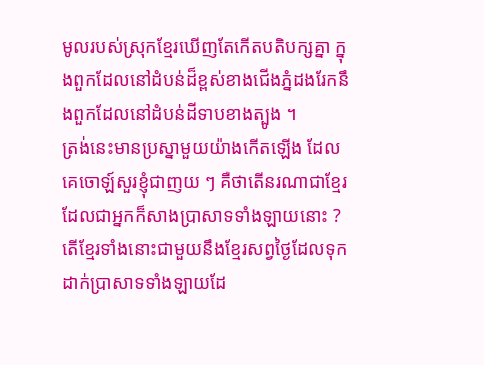មូលរបស់ស្រុកខ្មែរឃើញតែកើតបតិបក្សគ្នា ក្នុងពួកដែលនៅដំបន់ដ៏ខ្ពស់ខាងជើងភ្នំដងរែកនឹងពួកដែលនៅដំបន់ដីទាបខាងត្បូង ។
ត្រង់នេះមានប្រស្នាមួយយ៉ាងកើតឡើង ដែលគេចោឡ៍សួរខ្ញុំជាញយ ៗ គឺថាតើនរណាជាខ្មែរដែលជាអ្នកក៏សាងប្រាសាទទាំងឡាយនោះ ? តើខ្មែរទាំងនោះជាមួយនឹងខ្មែរសព្វថ្ងៃដែលទុកដាក់ប្រាសាទទាំងឡាយដែ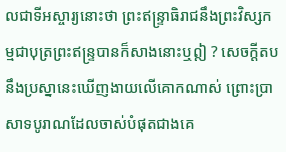លជាទីអស្ចារ្យនោះថា ព្រះឥន្ទ្រាធិរាជនឹងព្រះវិស្សកម្មជាបុត្រព្រះឥន្ទ្របានក៏សាងនោះឬឦ ? សេចក្ដីតបនឹងប្រស្នានេះឃើញងាយលើគោកណាស់ ព្រោះប្រាសាទបូរាណដែលចាស់បំផុតជាងគេ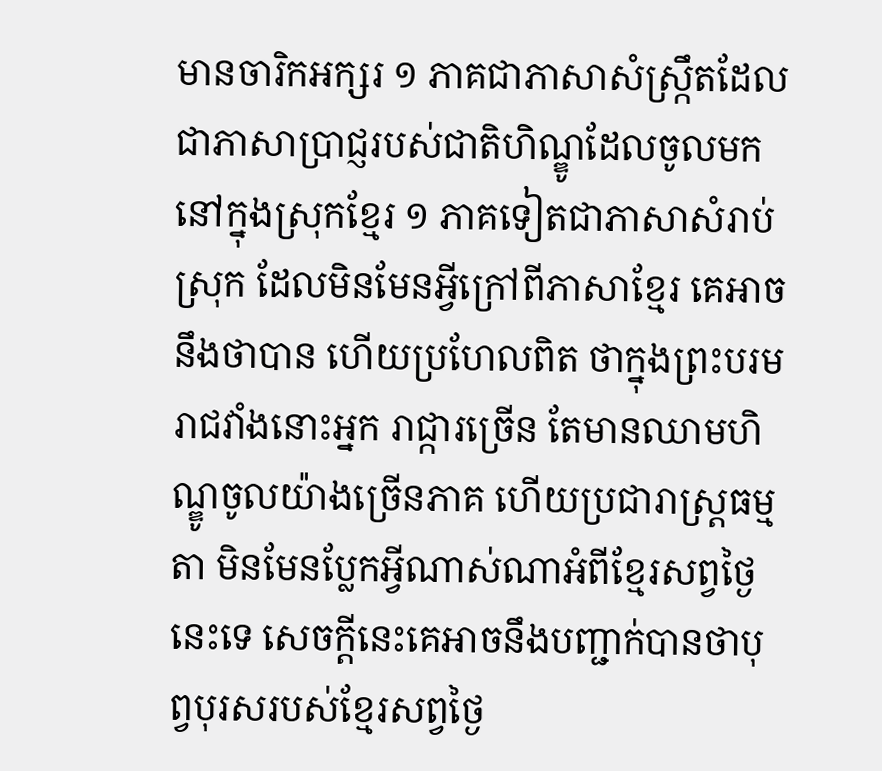មានចារិកអក្សរ ១ ភាគជាភាសាសំស្រ្កឹតដែលជាភាសាប្រាជ្ញរបស់ជាតិហិណ្ឌូដែលចូលមកនៅក្នុងស្រុកខ្មែរ ១ ភាគទៀតជាភាសាសំរាប់ស្រុក ដែលមិនមែនអ្វីក្រៅពីភាសាខ្មែរ គេអាចនឹងថាបាន ហើយប្រហែលពិត ថាក្នុងព្រះបរមរាជវាំងនោះអ្នក រាជ្ការច្រើន តែមានឈាមហិណ្ឌូចូលយ៉ាងច្រើនភាគ ហើយប្រជារាស្រ្តធម្មតា មិនមែនប្លែកអ្វីណាស់ណាអំពីខ្មែរសព្វថ្ងៃនេះទេ សេចក្ដីនេះគេអាចនឹងបញ្ជាក់បានថាបុព្វបុរសរបស់ខ្មែរសព្វថ្ងៃ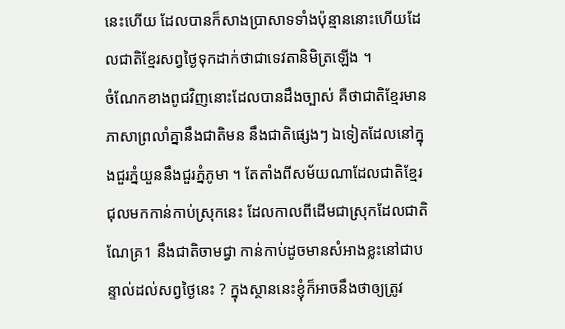នេះហើយ ដែលបានក៏សាងប្រាសាទទាំងប៉ុន្មាននោះហើយដែលជាតិខ្មែរសព្វថ្ងៃទុកដាក់ថាជាទេវតានិមិត្រឡើង ។
ចំណែកខាងពូជវិញនោះដែលបានដឹងច្បាស់ គឺថាជាតិខ្មែរមានភាសាព្រលាំគ្នានឹងជាតិមន នឹងជាតិផ្សេងៗ ឯទៀតដែលនៅក្នុងជួរភ្នំយួននឹងជួរភ្នំភូមា ។ តែតាំងពីសម័យណាដែលជាតិខ្មែរជុលមកកាន់កាប់ស្រុកនេះ ដែលកាលពីដើមជាស្រុកដែលជាតិណែគ្រ1 នឹងជាតិចាមជ្វា កាន់កាប់ដូចមានសំអាងខ្លះនៅជាបន្ទាល់ដល់សព្វថ្ងៃនេះ ? ក្នុងស្ថាននេះខ្ញុំក៏អាចនឹងថាឲ្យត្រូវ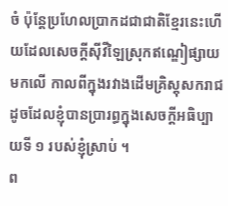ចំ ប៉ុន្តែប្រហែលប្រាកដជាជាតិខ្មែរនេះហើយដែលសេចក្ដីស៊ីវីឡៃស្រុកឥណ្ឌៀផ្សាយមកលើ កាលពីក្នុងរវាងដើមគ្រិស្ដុសករាជ ដូចដែលខ្ញុំបានប្រារព្ធក្នុងសេចក្ដីអធិប្បាយទី ១ របស់ខ្ញុំស្រាប់ ។
ព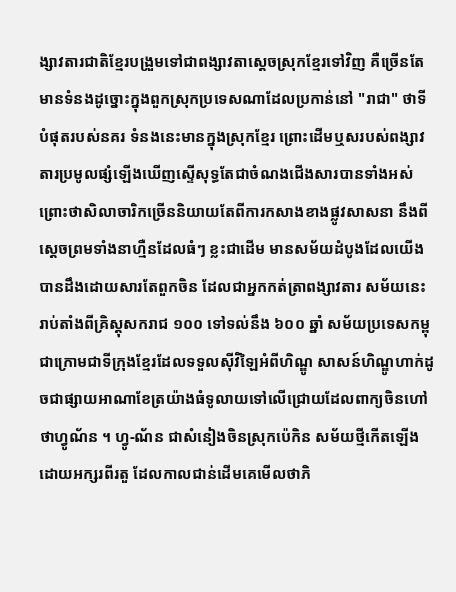ង្សាវតារជាតិខ្មែរបង្រួមទៅជាពង្សាវតាសេ្ដចស្រុកខ្មែរទៅវិញ គឺច្រើនតែមានទំនងដូច្នោះក្នុងពួកស្រុកប្រទេសណាដែលប្រកាន់នៅ "រាជា" ថាទីបំផុតរបស់នគរ ទំនងនេះមានក្នុងស្រុកខ្មែរ ព្រោះដើមឬសរបស់ពង្សាវតារប្រមូលផ្សំឡើងឃើញស្ទើសុទ្ធតែជាចំណងជើងសារបានទាំងអស់ ព្រោះថាសិលាចារិកច្រើននិយាយតែពីការកសាងខាងផ្លូវសាសនា នឹងពីស្ដេចព្រមទាំងនាហ្មឺនដែលធំៗ ខ្លះជាដើម មានសម័យដំបូងដែលយើងបានដឹងដោយសារតែពួកចិន ដែលជាអ្នកកត់ត្រាពង្សាវតារ សម័យនេះរាប់តាំងពីគ្រិស្ដុសករាជ ១០០ ទៅទល់នឹង ៦០០ ឆ្នាំ សម័យប្រទេសកម្ពុជាក្រោមជាទីក្រុងខ្មែរដែលទទួលស៊ីវិឡៃអំពីហិណ្ឌូ សាសន៍ហិណ្ឌូហាក់ដូចជាផ្សាយអាណាខែត្រយ៉ាងធំទូលាយទៅលើជ្រោយដែលពាក្យចិនហៅថាហ្វូណ័ន ។ ហ្វូ-ណ័ន ជាសំនៀងចិនស្រុកប៉េកិន សម័យថ្មីកើតឡើងដោយអក្សរពីរតួ ដែលកាលជាន់ដើមគេមើលថាភិ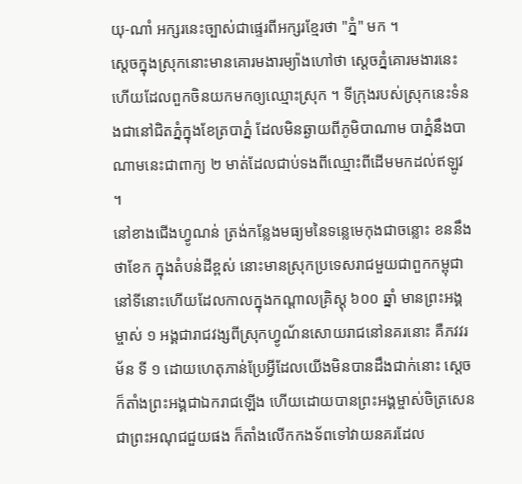យុ-ណាំ អក្សរនេះច្បាស់ជាផ្ទេរពីអក្សរខ្មែរថា "ភ្នំ" មក ។
ស្ដេចក្នុងស្រុកនោះមានគោរមងារម្យ៉ាងហៅថា ស្ដេចភ្នំគោរមងារនេះហើយដែលពួកចិនយកមកឲ្យឈ្មោះស្រុក ។ ទីក្រុងរបស់ស្រុកនេះទំនងជានៅជិតភ្នំក្នុងខែត្របាភ្នំ ដែលមិនឆ្ងាយពីភូមិបាណាម បាភ្នំនឹងបាណាមនេះជាពាក្យ ២ មាត់ដែលជាប់ទងពីឈ្មោះពីដើមមកដល់ឥឡូវ ។
នៅខាងជើងហ្វូណន់ ត្រង់កន្លែងមធ្យមនៃទន្លេមេកុងជាចន្លោះ ខននឹងថាខែក ក្នុងតំបន់ដីខ្ពស់ នោះមានស្រុកប្រទេសរាជមួយជាពួកកម្ពុជា នៅទីនោះហើយដែលកាលក្នុងកណ្ដាលគ្រិស្ដុ ៦០០ ឆ្នាំ មានព្រះអង្គម្ចាស់ ១ អង្គជារាជវង្សពីស្រុកហ្វូណ័នសោយរាជនៅនគរនោះ គឺភវវរម័ន ទី ១ ដោយហេតុភាន់ប្រែអ្វីដែលយើងមិនបានដឹងជាក់នោះ ស្ដេចក៏តាំងព្រះអង្គជាឯករាជឡើង ហើយដោយបានព្រះអង្គម្ចាស់ចិត្រសេនជាព្រះអណុជជួយផង ក៏តាំងលើកកងទ័ពទៅវាយនគរដែល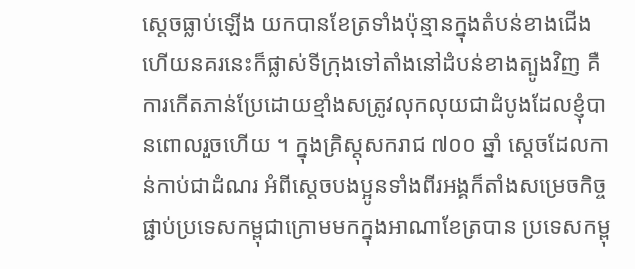ស្ដេចធ្លាប់ឡើង យកបានខែត្រទាំងប៉ុន្មានក្នុងតំបន់ខាងជើងហើយនគរនេះក៏ផ្លាស់ទីក្រុងទៅតាំងនៅដំបន់ខាងត្បូងវិញ គឺការកើតភាន់ប្រែដោយខ្មាំងសត្រូវលុកលុយជាដំបូងដែលខ្ញុំបានពោលរួចហើយ ។ ក្នុងគ្រិស្តុសករាជ ៧០០ ឆ្នាំ ស្ដេចដែលកាន់កាប់ជាដំណរ អំពីស្ដេចបងប្អូនទាំងពីរអង្គក៏តាំងសម្រេចកិច្ចផ្ជាប់ប្រទេសកម្ពុជាក្រោមមកក្នុងអាណាខែត្របាន ប្រទេសកម្ពុ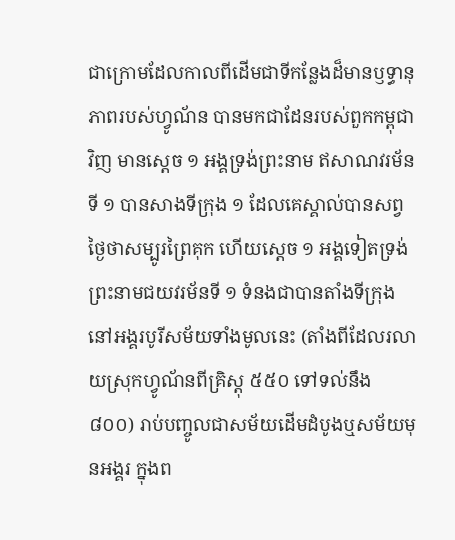ជាក្រោមដែលកាលពីដើមជាទីកន្លែងដ៏មានឫទ្ធានុភាពរបស់ហ្វូណ័ន បានមកជាដែនរបស់ពួកកម្ពុជាវិញ មានស្ដេច ១ អង្គទ្រង់ព្រះនាម ឥសាណវរម័នទី ១ បានសាងទីក្រុង ១ ដែលគេស្គាល់បានសព្វថ្ងៃថាសម្បូរព្រៃគុក ហើយស្ដេច ១ អង្គទៀតទ្រង់ព្រះនាមជយវរម័នទី ១ ទំនងជាបានតាំងទីក្រុងនៅអង្គរបូរីសម័យទាំងមូលនេះ (តាំងពីដែលរលាយស្រុកហ្វូណ័នពីគ្រិស្តុ ៥៥០ ទៅទល់នឹង ៨០០) រាប់បញ្ចូលជាសម័យដើមដំបូងឬសម័យមុនអង្គរ ក្នុងព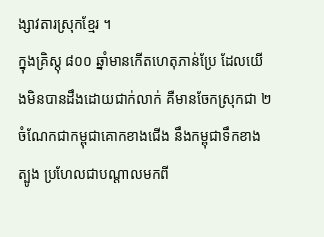ង្សាវតារស្រុកខ្មែរ ។
ក្នុងគ្រិស្តុ ៨០០ ឆ្នាំមានកើតហេតុភាន់ប្រែ ដែលយើងមិនបានដឹងដោយជាក់លាក់ គឺមានចែកស្រុកជា ២ ចំណែកជាកម្ពុជាគោកខាងជើង នឹងកម្ពុជាទឹកខាងត្បូង ប្រហែលជាបណ្ដាលមកពី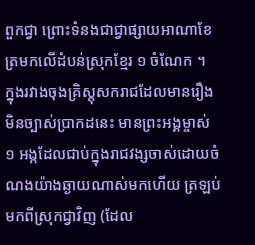ពួកជ្វា ព្រោះទំនងជាជ្វាផ្សាយអាណាខែត្រមកលើដំបន់ស្រុកខ្មែរ ១ ចំណែក ។
ក្នុងរវាងចុងគ្រិស្តុសករាជដែលមានរឿងមិនច្បាស់ប្រាកដនេះ មានព្រះអង្គម្ចាស់ ១ អង្កដែលជាប់ក្នុងរាជវង្សចាស់ដោយចំណងយ៉ាងឆ្ងាយណាស់មកហើយ ត្រឡប់មកពីស្រុកជ្វាវិញ (ដែល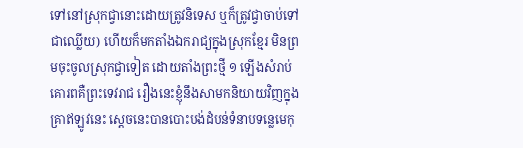ទៅនៅស្រុកជ្វានោះដោយត្រូវនិទេស ឬក៏ត្រូវជ្វាចាប់ទៅជាឈ្លើយ) ហើយក៏មកតាំងឯករាជ្យក្នុងស្រុកខ្មែរ មិនព្រមចុះចូលស្រុកជ្វាទៀត ដោយតាំងព្រះថ្មី ១ ឡើងសំរាប់គោរពគឺព្រះទេវរាជ រឿងនេះខ្ញុំនឹងសាមកនិយាយវិញក្នុងគ្រាឥឡូវនេះ ស្ដេចនេះបានបោះបង់ដំបន់ទំនាបទន្លេមេកុ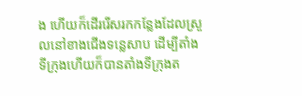ង ហើយក៏ដើររើសរកកន្លែងដែលស្រួលនៅខាងជើងទន្លេសាប ដើម្បីតាំងទីក្រុងហើយក៏បានតាំងទីក្រុងត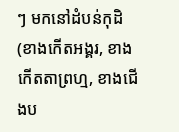ៗ មកនៅដំបន់កុដិ (ខាងកើតអង្គរ, ខាងកើតតាព្រហ្ម, ខាងជើងប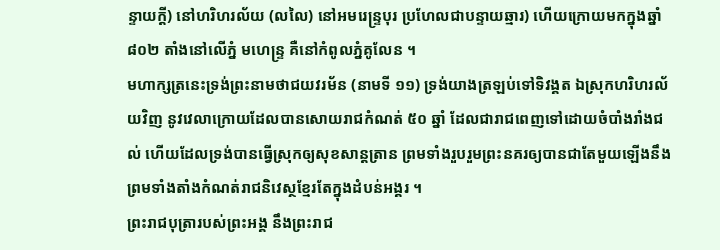ន្ទាយក្ដី) នៅហរិហរល័យ (លលៃ) នៅអមរេន្ទ្របុរ ប្រហែលជាបន្ទាយឆ្មារ) ហើយក្រោយមកក្នុងឆ្នាំ ៨០២ តាំងនៅលើភ្នំ មហេន្រ្ទ គឺនៅកំពូលភ្នំគូលែន ។
មហាក្សត្រនេះទ្រង់ព្រះនាមថាជយវរម័ន (នាមទី ១១) ទ្រង់យាងត្រឡប់ទៅទិវង្គត ឯស្រុកហរិហរល័យវិញ នូវវេលាក្រោយដែលបានសោយរាជកំណត់ ៥០ ឆ្នាំ ដែលជារាជពេញទៅដោយចំបាំងរាំងជល់ ហើយដែលទ្រង់បានធ្វើស្រុកឲ្យសុខសាន្តត្រាន ព្រមទាំងរួបរួមព្រះនគរឲ្យបានជាតែមួយឡើងនឹងព្រមទាំងតាំងកំណត់រាជនិវេស្ថខ្មែរតែក្នុងដំបន់អង្គរ ។
ព្រះរាជបុត្រារបស់ព្រះអង្គ នឹងព្រះរាជ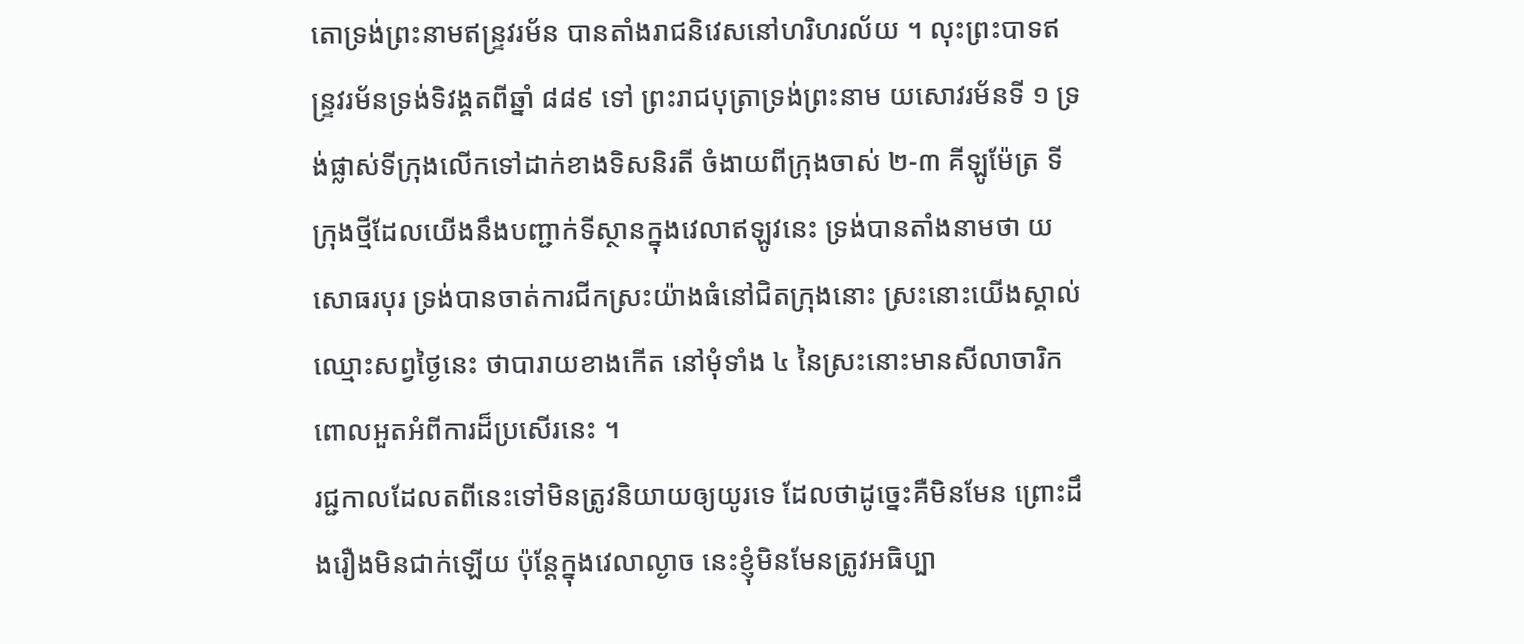តោទ្រង់ព្រះនាមឥន្ទ្រវរម័ន បានតាំងរាជនិវេសនៅហរិហរល័យ ។ លុះព្រះបាទឥន្ទ្រវរម័នទ្រង់ទិវង្គតពីឆ្នាំ ៨៨៩ ទៅ ព្រះរាជបុត្រាទ្រង់ព្រះនាម យសោវរម័នទី ១ ទ្រង់ផ្លាស់ទីក្រុងលើកទៅដាក់ខាងទិសនិរតី ចំងាយពីក្រុងចាស់ ២-៣ គីឡូម៉ែត្រ ទីក្រុងថ្មីដែលយើងនឹងបញ្ជាក់ទីស្ថានក្នុងវេលាឥឡូវនេះ ទ្រង់បានតាំងនាមថា យសោធរបុរ ទ្រង់បានចាត់ការជីកស្រះយ៉ាងធំនៅជិតក្រុងនោះ ស្រះនោះយើងស្គាល់ឈ្មោះសព្វថ្ងៃនេះ ថាបារាយខាងកើត នៅមុំទាំង ៤ នៃស្រះនោះមានសីលាចារិកពោលអួតអំពីការដ៏ប្រសើរនេះ ។
រជ្ជកាលដែលតពីនេះទៅមិនត្រូវនិយាយឲ្យយូរទេ ដែលថាដូច្នេះគឺមិនមែន ព្រោះដឹងរឿងមិនជាក់ឡើយ ប៉ុន្តែក្នុងវេលាល្ងាច នេះខ្ញុំមិនមែនត្រូវអធិប្បា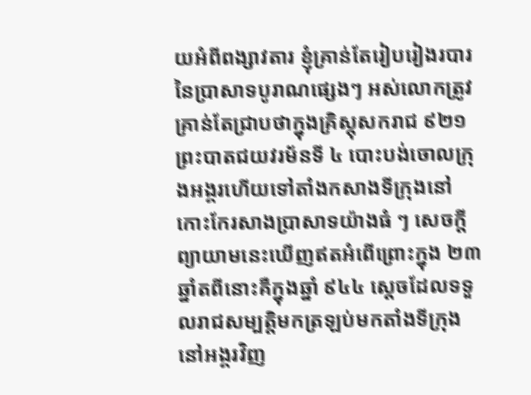យអំពីពង្សាវតារ ខ្ញុំគ្រាន់តែរៀបរៀងរបារនៃប្រាសាទបូរាណផ្សេងៗ អស់លោកត្រូវគ្រាន់តែជ្រាបថាក្នុងគ្រិស្តុសករាជ ៩២១ ព្រះបាតជយវរម័នទី ៤ បោះបង់ចោលក្រុងអង្គរហើយទៅតាំងកសាងទីក្រុងនៅកោះកែរសាងប្រាសាទយ៉ាងធំ ៗ សេចក្ដីព្យាយាមនេះឃើញឥតអំពើព្រោះក្នុង ២៣ ឆ្នាំតពីនោះគឺក្នុងឆ្នាំ ៩៤៤ ស្ដេចដែលទទួលរាជសម្បត្តិមកត្រឡប់មកតាំងទីក្រុងនៅអង្គរវិញ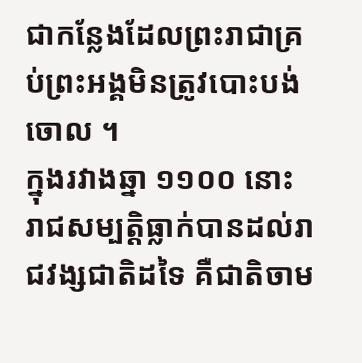ជាកន្លែងដែលព្រះរាជាគ្រប់ព្រះអង្គមិនត្រូវបោះបង់ចោល ។
ក្នុងរវាងឆ្នា ១១០០ នោះរាជសម្បត្តិធ្លាក់បានដល់រាជវង្សជាតិដទៃ គឺជាតិចាម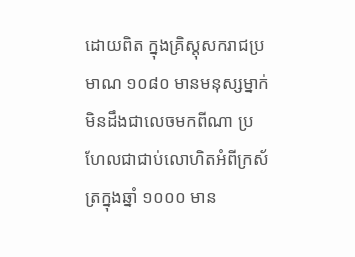ដោយពិត ក្នុងគ្រិស្តុសករាជប្រមាណ ១០៨០ មានមនុស្សម្នាក់មិនដឹងជាលេចមកពីណា ប្រហែលជាជាប់លោហិតអំពីក្រស័ត្រក្នុងឆ្នាំ ១០០០ មាន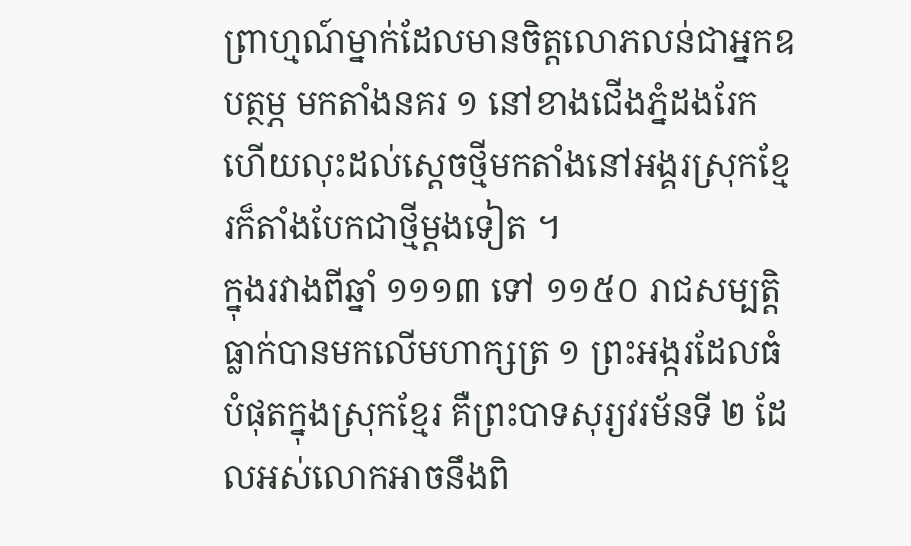ព្រាហ្មណ៍ម្នាក់ដែលមានចិត្តលោភលន់ជាអ្នកឧបត្ថម្ភ មកតាំងនគរ ១ នៅខាងជើងភ្នំដងរែក ហើយលុះដល់ស្ដេចថ្មីមកតាំងនៅអង្គរស្រុកខ្មែរក៏តាំងបែកជាថ្មីម្ដងទៀត ។
ក្នុងរវាងពីឆ្នាំ ១១១៣ ទៅ ១១៥០ រាជសម្បត្តិធ្លាក់បានមកលើមហាក្សត្រ ១ ព្រះអង្ករដែលធំបំផុតក្នុងស្រុកខ្មែរ គឺព្រះបាទសុរ្យវរម័នទី ២ ដែលអស់លោកអាចនឹងពិ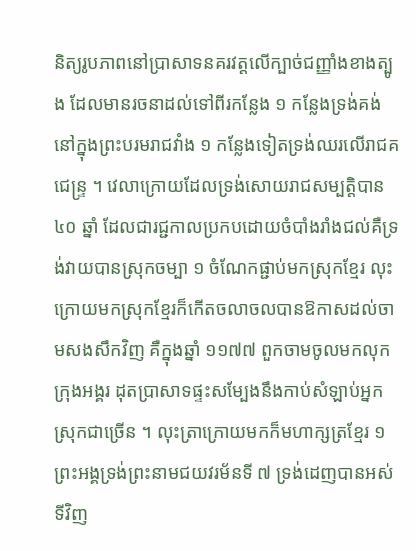និត្យរូបភាពនៅប្រាសាទនគរវត្តលើក្បាច់ជញ្ញាំងខាងត្បូង ដែលមានរចនាដល់ទៅពីរកន្លែង ១ កន្លែងទ្រង់គង់នៅក្នុងព្រះបរមរាជវាំង ១ កន្លែងទៀតទ្រង់ឈរលើរាជគជេន្ទ្រ ។ វេលាក្រោយដែលទ្រង់សោយរាជសម្បត្តិបាន ៤០ ឆ្នាំ ដែលជារជ្ជកាលប្រកបដោយចំបាំងរាំងជល់គឺទ្រង់វាយបានស្រុកចម្បា ១ ចំណែកផ្ជាប់មកស្រុកខ្មែរ លុះក្រោយមកស្រុកខ្មែរក៏កើតចលាចលបានឱកាសដល់ចាមសងសឹកវិញ គឺក្នុងឆ្នាំ ១១៧៧ ពួកចាមចូលមកលុកក្រុងអង្គរ ដុតប្រាសាទផ្ទះសម្បែងនឹងកាប់សំឡាប់អ្នកស្រុកជាច្រើន ។ លុះត្រាក្រោយមកក៏មហាក្សត្រខ្មែរ ១ ព្រះអង្គទ្រង់ព្រះនាមជយវរម័នទី ៧ ទ្រង់ដេញបានអស់ទីវិញ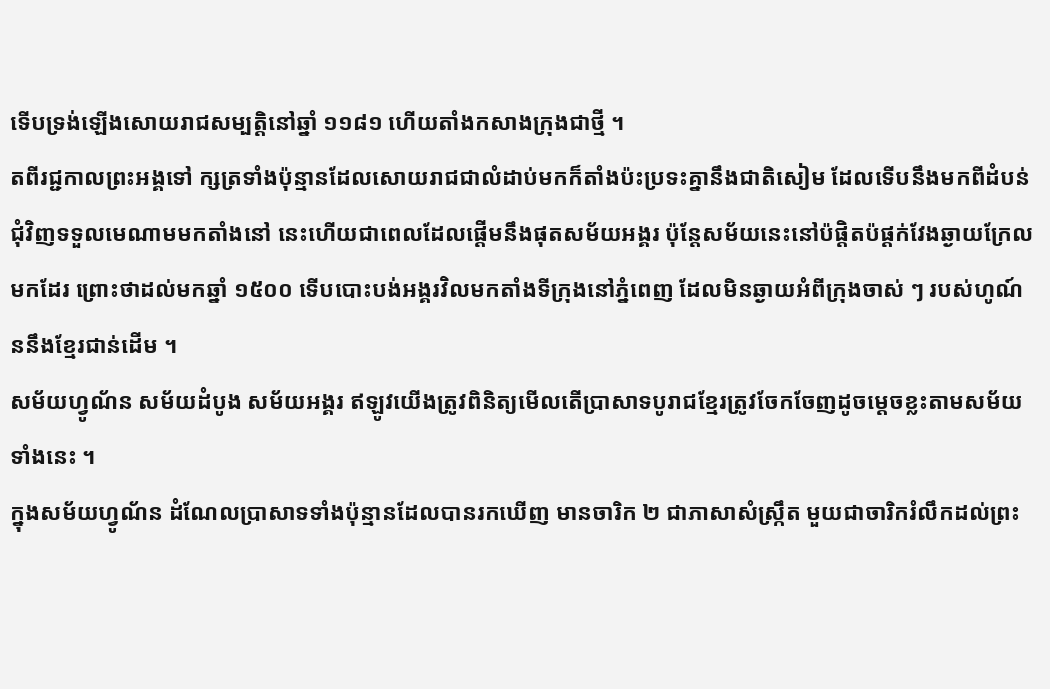ទើបទ្រង់ឡើងសោយរាជសម្បត្តិនៅឆ្នាំ ១១៨១ ហើយតាំងកសាងក្រុងជាថ្មី ។
តពីរជ្ជកាលព្រះអង្គទៅ ក្សត្រទាំងប៉ុន្មានដែលសោយរាជជាលំដាប់មកក៏តាំងប៉ះប្រទះគ្នានឹងជាតិសៀម ដែលទើបនឹងមកពីដំបន់ជុំវិញទទួលមេណាមមកតាំងនៅ នេះហើយជាពេលដែលផ្ដើមនឹងផុតសម័យអង្គរ ប៉ុន្តែសម័យនេះនៅប៉ផ្តិតប៉ផ្ដក់វែងឆ្ងាយក្រែលមកដែរ ព្រោះថាដល់មកឆ្នាំ ១៥០០ ទើបបោះបង់អង្គរវិលមកតាំងទីក្រុងនៅភ្នំពេញ ដែលមិនឆ្ងាយអំពីក្រុងចាស់ ៗ របស់ហូណ៍ននឹងខ្មែរជាន់ដើម ។
សម័យហ្វូណ័ន សម័យដំបូង សម័យអង្គរ ឥឡូវយើងត្រូវពិនិត្យមើលតើប្រាសាទបូរាជខ្មែរត្រូវចែកចែញដូចម្ដេចខ្លះតាមសម័យទាំងនេះ ។
ក្នុងសម័យហ្វូណ័ន ដំណែលប្រាសាទទាំងប៉ុន្មានដែលបានរកឃើញ មានចារិក ២ ជាភាសាសំស្រ្កឹត មួយជាចារិករំលឹកដល់ព្រះ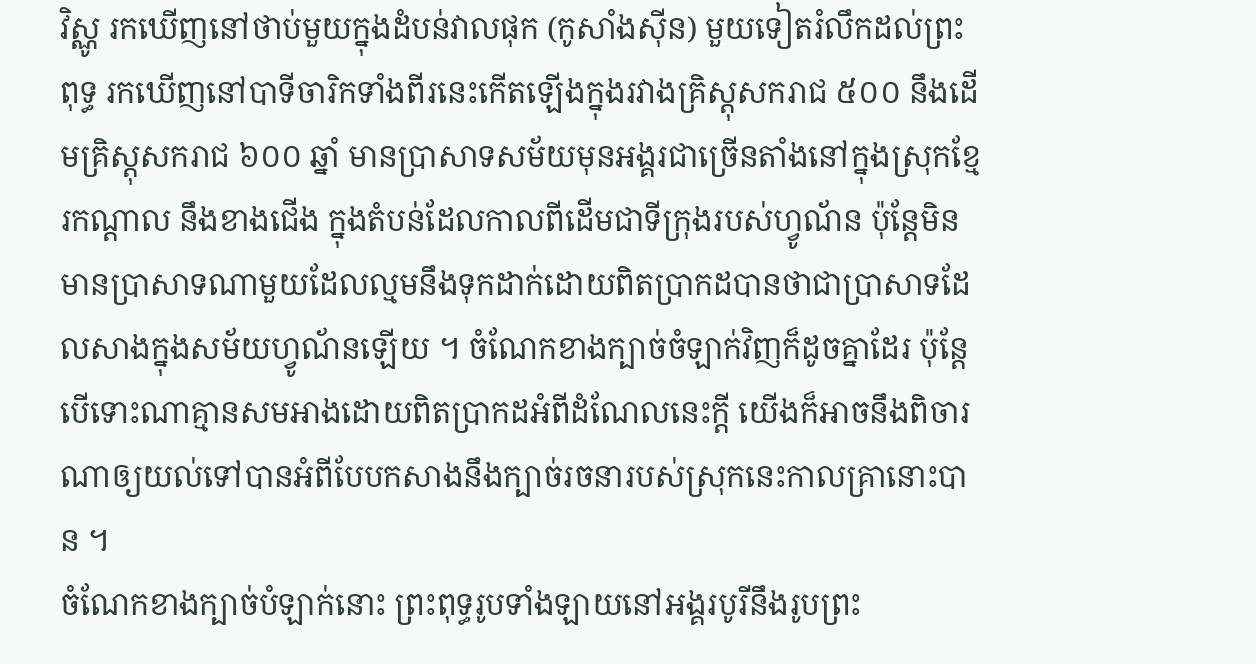វិស្ណូ រកឃើញនៅថាប់មួយក្នុងដំបន់វាលផុក (កូសាំងស៊ីន) មួយទៀតរំលឹកដល់ព្រះពុទ្ធ រកឃើញនៅបាទីចារិកទាំងពីរនេះកើតឡើងក្នុងរវាងគ្រិស្តុសករាជ ៥០០ នឹងដើមគ្រិស្តុសករាជ ៦០០ ឆ្នាំ មានប្រាសាទសម័យមុនអង្គរជាច្រើនតាំងនៅក្នុងស្រុកខ្មែរកណ្ដាល នឹងខាងជើង ក្នុងតំបន់ដែលកាលពីដើមជាទីក្រុងរបស់ហ្វូណ័ន ប៉ុន្តែមិនមានប្រាសាទណាមួយដែលល្មមនឹងទុកដាក់ដោយពិតប្រាកដបានថាជាប្រាសាទដែលសាងក្នុងសម័យហ្វូណ័នឡើយ ។ ចំណែកខាងក្បាច់ចំឡាក់វិញក៏ដូចគ្នាដែរ ប៉ុន្តែបើទោះណាគ្មានសមអាងដោយពិតប្រាកដអំពីដំណែលនេះក្ដី យើងក៏អាចនឹងពិចារណាឲ្យយល់ទៅបានអំពីបែបកសាងនឹងក្បាច់រចនារបស់ស្រុកនេះកាលគ្រានោះបាន ។
ចំណែកខាងក្បាច់បំឡាក់នោះ ព្រះពុទ្ធរូបទាំងឡាយនៅអង្គរបូរីនឹងរូបព្រះ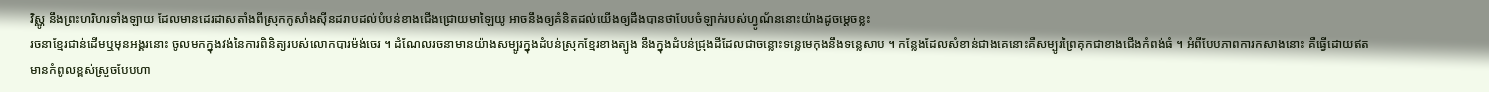វិស្ណូ នឹងព្រះហរិហរទាំងឡាយ ដែលមានដេរដាសតាំងពីស្រុកកូសាំងស៊ីនដរាបដល់បំបន់ខាងជើងជ្រោយមាឡៃយូ អាចនឹងឲ្យគំនិតដល់យើងឲ្យដឹងបានថាបែបចំឡាក់របស់ហ្វូណ័ននោះយ៉ាងដូចម្ដេចខ្លះ
រចនាខ្មែរជាន់ដើមឬមុនអង្គរនោះ ចូលមកក្នុងវង់នៃការពិនិត្យរបស់លោកបារម៉ង់ចេរ ។ ដំណែលរចនាមានយ៉ាងសម្បូរក្នុងដំបន់ស្រុកខ្មែរខាងត្បូង នឹងក្នុងដំបន់ជ្រុងដីដែលជាចន្លោះទន្លេមេកុងនឹងទន្លេសាប ។ កន្លែងដែលសំខាន់ជាងគេនោះគឺសម្បូរព្រៃគុកជាខាងជើងកំពង់ធំ ។ អំពីបែបភាពការកសាងនោះ គឺធ្វើដោយឥតមានកំពូលខ្ពស់ស្រួចបែបហា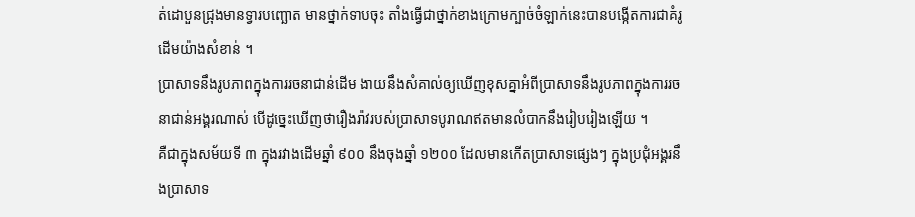ត់ដោបួនជ្រុងមានទ្វារបញ្ឆោត មានថ្នាក់ទាបចុះ តាំងធ្វើជាថ្នាក់ខាងក្រោមក្បាច់ចំឡាក់នេះបានបង្កើតការជាគំរូដើមយ៉ាងសំខាន់ ។
ប្រាសាទនឹងរូបភាពក្នុងការរចនាជាន់ដើម ងាយនឹងសំគាល់ឲ្យឃើញខុសគ្នាអំពីប្រាសាទនឹងរូបភាពក្នុងការរចនាជាន់អង្គរណាស់ បើដូច្នេះឃើញថារឿងរ៉ាវរបស់ប្រាសាទបូរាណឥតមានលំបាកនឹងរៀបរៀងឡើយ ។
គឺជាក្នុងសម័យទី ៣ ក្នុងរវាងដើមឆ្នាំ ៩០០ នឹងចុងឆ្នាំ ១២០០ ដែលមានកើតប្រាសាទផ្សេងៗ ក្នុងប្រជុំអង្គរនឹងប្រាសាទ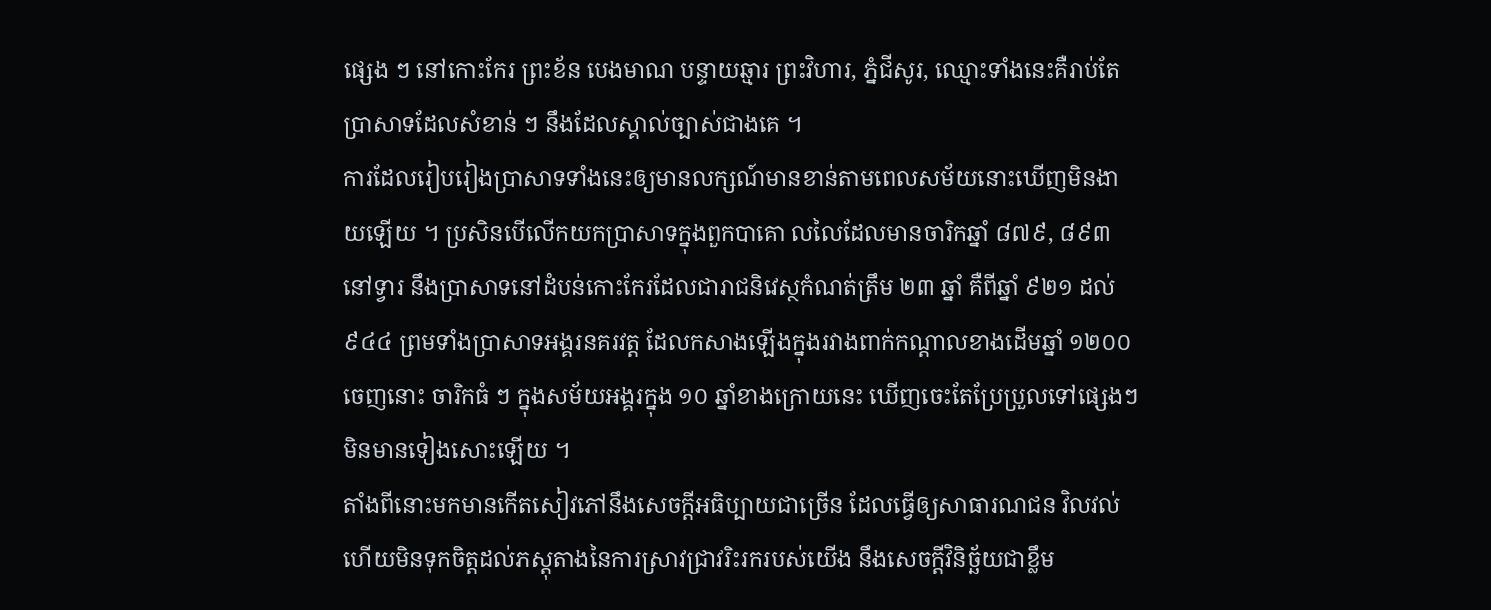ផ្សេង ៗ នៅកោះកែរ ព្រះខ័ន បេងមាណ បន្ទាយឆ្មារ ព្រះវិហារ, ភ្នំជីសូរ, ឈ្មោះទាំងនេះគឺរាប់តែប្រាសាទដែលសំខាន់ ៗ នឹងដែលស្គាល់ច្បាស់ជាងគេ ។
ការដែលរៀបរៀងប្រាសាទទាំងនេះឲ្យមានលក្សណ៍មានខាន់តាមពេលសម័យនោះឃើញមិនងាយឡើយ ។ ប្រសិនបើលើកយកប្រាសាទក្នុងពួកបាគោ លលៃដែលមានចារិកឆ្នាំ ៨៧៩, ៨៩៣ នៅទ្វារ នឹងប្រាសាទនៅដំបន់កោះកែរដែលជារាជនិវេស្ថកំណត់ត្រឹម ២៣ ឆ្នាំ គឺពីឆ្នាំ ៩២១ ដល់ ៩៤៤ ព្រមទាំងប្រាសាទអង្គរនគរវត្ត ដែលកសាងឡើងក្នុងរវាងពាក់កណ្ដាលខាងដើមឆ្នាំ ១២០០ ចេញនោះ ចារិកធំ ៗ ក្នុងសម័យអង្គរក្នុង ១០ ឆ្នាំខាងក្រោយនេះ ឃើញចេះតែប្រែប្រួលទៅផ្សេងៗ មិនមានទៀងសោះឡើយ ។
តាំងពីនោះមកមានកើតសៀវភៅនឹងសេចក្ដីអធិប្បាយជាច្រើន ដែលធ្វើឲ្យសាធារណជន វិលវល់ ហើយមិនទុកចិត្តដល់ភស្តុតាងនៃការស្រាវជ្រាវរិះរករបស់យើង នឹងសេចក្ដីវិនិច្ឆ័យជាខ្លឹម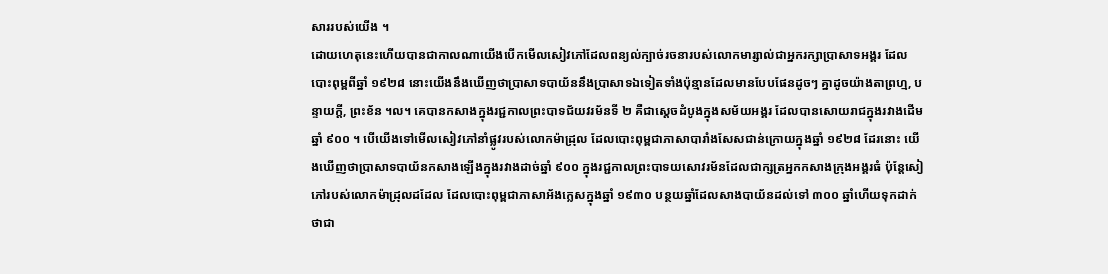សាររបស់យើង ។
ដោយហេតុនេះហើយបានជាកាលណាយើងបើកមើលសៀវភៅដែលពន្យល់ក្បាច់រចនារបស់លោកមារ្សាល់ជាអ្នករក្សាប្រាសាទអង្គរ ដែលបោះពុម្ពពីឆ្នាំ ១៩២៨ នោះយើងនឹងឃើញថាប្រាសាទបាយ័ននឹងប្រាសាទឯទៀតទាំងប៉ុន្មានដែលមានបែបផែនដូចៗ គ្នាដូចយ៉ាងតាព្រហ្ម, បន្ទាយក្ដី, ព្រះខ័ន ។ល។ គេបានកសាងក្នុងរជ្ជកាលព្រះបាទជ័យវរម័នទី ២ គឺជាស្ដេចដំបូងក្នុងសម័យអង្គរ ដែលបានសោយរាជក្នុងរវាងដើមឆ្នាំ ៩០០ ។ បើយើងទៅមើលសៀវភៅនាំផ្លូវរបស់លោកម៉ាដ្រុល ដែលបោះពុម្ពជាភាសាបារាំងសែសជាន់ក្រោយក្នុងឆ្នាំ ១៩២៨ ដែរនោះ យើងឃើញថាប្រាសាទបាយ័នកសាងឡើងក្នុងរវាងដាច់ឆ្នាំ ៩០០ ក្នុងរជ្ជកាលព្រះបាទយសោវរម័នដែលជាក្សត្រអ្នកកសាងក្រុងអង្គរធំ ប៉ុន្តែសៀភៅរបស់លោកម៉ាដ្រុលដដែល ដែលបោះពុម្ពជាភាសាអ័ងក្លេសក្នុងឆ្នាំ ១៩៣០ បន្ថយឆ្នាំដែលសាងបាយ័នដល់ទៅ ៣០០ ឆ្នាំហើយទុកដាក់ថាជា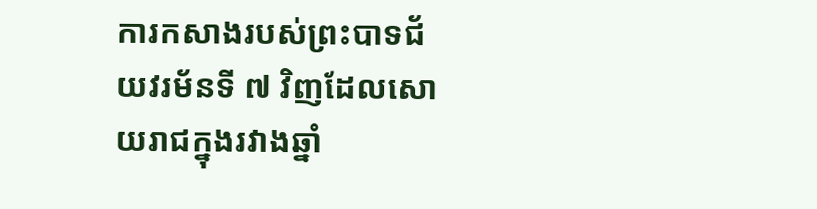ការកសាងរបស់ព្រះបាទជ័យវរម័នទី ៧ វិញដែលសោយរាជក្នុងរវាងឆ្នាំ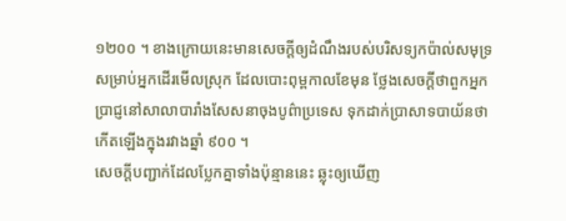១២០០ ។ ខាងក្រោយនេះមានសេចក្ដីឲ្យដំណឹងរបស់បរិសទ្យកប៉ាល់សមុទ្រ សម្រាប់អ្នកដើរមើលស្រុក ដែលបោះពុម្ពកាលខែមុន ថ្លែងសេចក្ដីថាពួកអ្នកប្រាជ្ញនៅសាលាបារាំងសែសនាចុងបូព៌ាប្រទេស ទុកដាក់ប្រាសាទបាយ័នថាកើតឡើងក្នុងរវាងឆ្នាំ ៩០០ ។
សេចក្ដីបញ្ជាក់ដែលប្លែកគ្នាទាំងប៉ុន្មាននេះ ឆ្លុះឲ្យឃើញ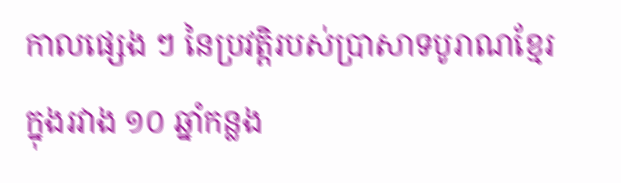កាលផ្សេង ៗ នៃប្រវត្តិរបស់ប្រាសាទបូរាណខ្មែរ ក្នុងរវាង ១០ ឆ្នាំកន្លង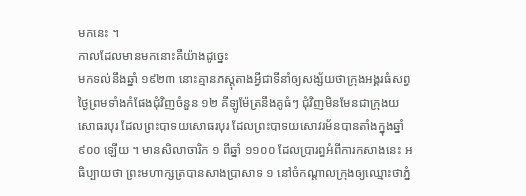មកនេះ ។
កាលដែលមានមកនោះគឺយ៉ាងដូច្នេះ
មកទល់នឹងឆ្នាំ ១៩២៣ នោះគ្មានភស្ដុតាងអ្វីជាទីនាំឲ្យសង្ស័យថាក្រុងអង្គរធំសព្វថ្ងៃព្រមទាំងកំផែងជុំវិញចំនួន ១២ គីឡូម៉ែត្រនឹងគូធំៗ ជុំវិញមិនមែនជាក្រុងយសោធរបុរ ដែលព្រះបាទយសោធរបុរ ដែលព្រះបាទយសោវរម័នបានតាំងក្នុងឆ្នាំ ៩០០ ឡើយ ។ មានសិលាចារិក ១ ពីឆ្នាំ ១១០០ ដែលប្រារព្ធអំពីការកសាងនេះ អធិប្បាយថា ព្រះមហាក្សត្របានសាងប្រាសាទ ១ នៅចំកណ្ដាលក្រុងឲ្យឈ្មោះថាភ្នំ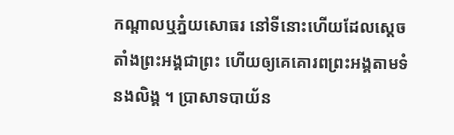កណ្ដាលឬភ្នំយសោធរ នៅទីនោះហើយដែលស្ដេចតាំងព្រះអង្គជាព្រះ ហើយឲ្យគេគោរពព្រះអង្គតាមទំនងលិង្គ ។ ប្រាសាទបាយ័ន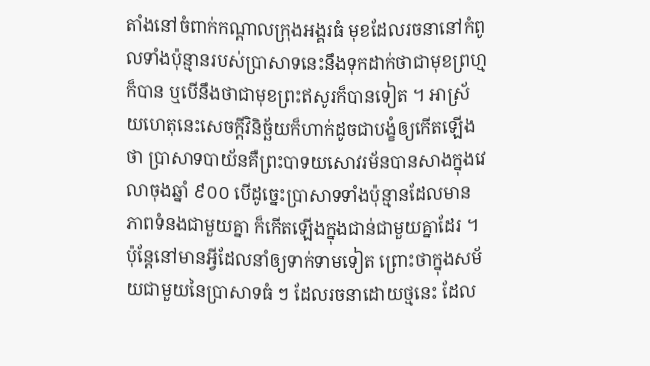តាំងនៅចំពាក់កណ្ដាលក្រុងអង្គរធំ មុខដែលរចនានៅកំពូលទាំងប៉ុន្មានរបស់ប្រាសាទនេះនឹងទុកដាក់ថាជាមុខព្រហ្មក៏បាន ឬបើនឹងថាជាមុខព្រះឥសូរក៏បានទៀត ។ អាស្រ័យហេតុនេះសេចក្ដីវិនិច្ឆ័យក៏ហាក់ដូចជាបង្ខំឲ្យកើតឡើងថា ប្រាសាទបាយ័នគឺព្រះបាទយសោវរម័នបានសាងក្នុងវេលាចុងឆ្នាំ ៩០០ បើដូច្នេះប្រាសាទទាំងប៉ុន្មានដែលមានភាពទំនងជាមួយគ្នា ក៏កើតឡើងក្នុងជាន់ជាមួយគ្នាដែរ ។
ប៉ុន្តែនៅមានអ្វីដែលនាំឲ្យទាក់ទាមទៀត ព្រោះថាក្នុងសម័យជាមួយនៃប្រាសាទធំ ៗ ដែលរចនាដោយថ្មនេះ ដែល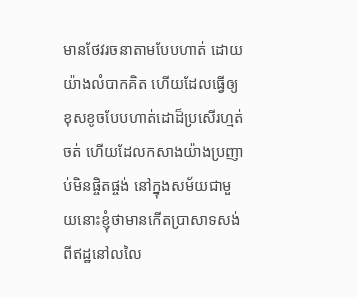មានថែវរចនាតាមបែបហាត់ ដោយយ៉ាងលំបាកគិត ហើយដែលធ្វើឲ្យខុសខូចបែបហាត់ដោដ៏ប្រសើរហ្មត់ចត់ ហើយដែលកសាងយ៉ាងប្រញាប់មិនផ្ចិតផ្ចង់ នៅក្នុងសម័យជាមួយនោះខ្ញុំថាមានកើតប្រាសាទសង់ពីឥដ្ឋនៅលលៃ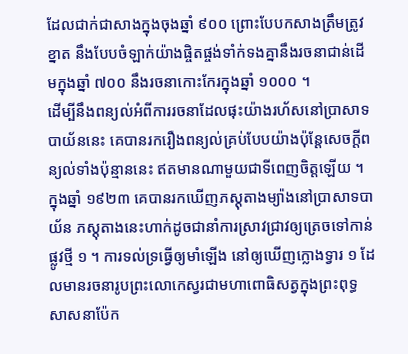ដែលជាក់ជាសាងក្នុងចុងឆ្នាំ ៩០០ ព្រោះបែបកសាងត្រឹមត្រូវខ្នាត នឹងបែបចំឡាក់យ៉ាងផ្ចិតផ្ចង់ទាំក់ទងគ្នានឹងរចនាជាន់ដើមក្នុងឆ្នាំ ៧០០ នឹងរចនាកោះកែរក្នុងឆ្នាំ ១០០០ ។
ដើម្បីនឹងពន្យល់អំពីការរចនាដែលផុះយ៉ាងរហ័សនៅប្រាសាទបាយ័ននេះ គេបានរករឿងពន្យល់គ្រប់បែបយ៉ាងប៉ុន្តែសេចក្ដីពន្យល់ទាំងប៉ុន្មាននេះ ឥតមានណាមួយជាទីពេញចិត្តឡើយ ។
ក្នុងឆ្នាំ ១៩២៣ គេបានរកឃើញភស្ដុតាងម្យ៉ាងនៅប្រាសាទបាយ័ន ភស្ដុតាងនេះហាក់ដូចជានាំការស្រាវជ្រាវឲ្យត្រេចទៅកាន់ផ្លូវថ្មី ១ ។ ការទល់ទ្រធ្វើឲ្យមាំឡើង នៅឲ្យឃើញក្លោងទ្វារ ១ ដែលមានរចនារូបព្រះលោកេស្វរជាមហាពោធិសត្វក្នុងព្រះពុទ្ធសាសនាប៉ែក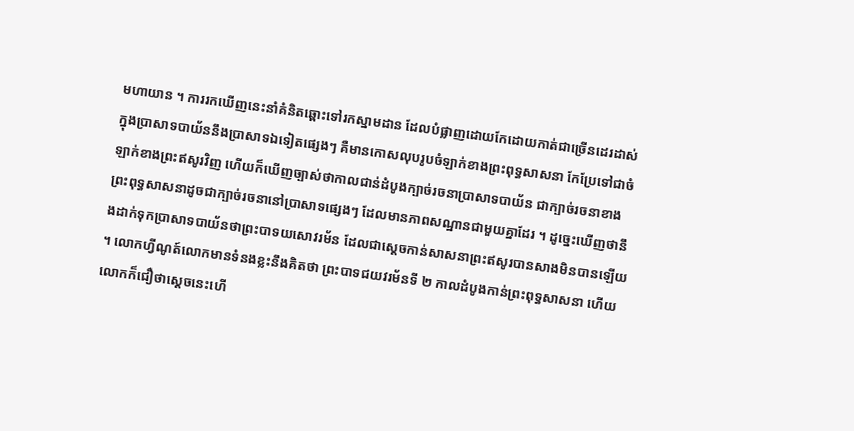មហាយាន ។ ការរកឃើញនេះនាំគំនិតឆ្ពោះទៅរកស្នាមដាន ដែលបំផ្លាញដោយកែដោយកាត់ជាច្រើនដេរដាស់ក្នុងប្រាសាទបាយ័ននឹងប្រាសាទឯទៀតផ្សេងៗ គឺមានកោសលុបរូបចំឡាក់ខាងព្រះពុទ្ធសាសនា កែប្រែទៅជាចំឡាក់ខាងព្រះឥសូរវិញ ហើយក៏ឃើញច្បាស់ថាកាលជាន់ដំបូងក្បាច់រចនាប្រាសាទបាយ័ន ជាក្បាច់រចនាខាងព្រះពុទ្ធសាសនាដូចជាក្បាច់រចនានៅប្រាសាទផ្សេងៗ ដែលមានភាពសណ្ឋានជាមួយគ្នាដែរ ។ ដូច្នេះឃើញថានឹងដាក់ទុកប្រាសាទបាយ័នថាព្រះបាទយសោវរម័ន ដែលជាស្ដេចកាន់សាសនាព្រះឥសូរបានសាងមិនបានឡើយ ។ លោកហ្វីណូត៍លោកមានទំនងខ្លះនឹងគិតថា ព្រះបាទជយវរម័នទី ២ កាលដំបូងកាន់ព្រះពុទ្ធសាសនា ហើយលោកក៏ជឿថាស្ដេចនេះហើ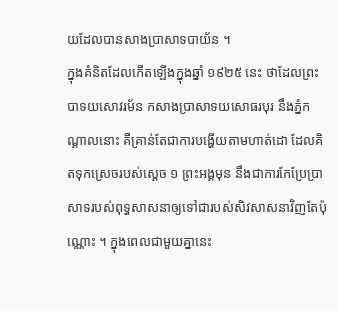យដែលបានសាងប្រាសាទបាយ័ន ។
ក្នុងគំនិតដែលកើតឡើងក្នុងឆ្នាំ ១៩២៥ នេះ ថាដែលព្រះបាទយសោវរម័ន កសាងប្រាសាទយសោធរបុរ នឹងភ្នំកណ្ដាលនោះ គឺគ្រាន់តែជាការបង្ហើយតាមហាត់ដោ ដែលគិតទុកស្រេចរបស់ស្ដេច ១ ព្រះអង្គមុន នឹងជាការកែប្រែប្រាសាទរបស់ពុទ្ធសាសនាឲ្យទៅជារបស់សិវសាសនាវិញតែប៉ុណ្ណោះ ។ ក្នុងពេលជាមួយគ្នានេះ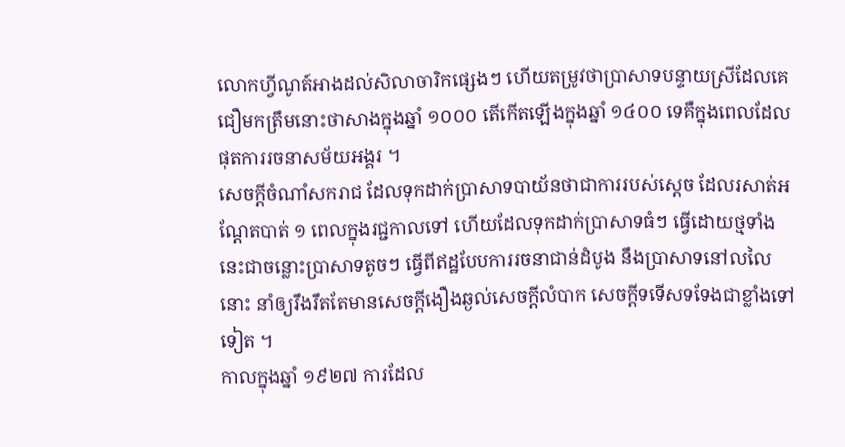លោកហ្វីណូត៍អាងដល់សិលាចារិកផ្សេងៗ ហើយតម្រូវថាប្រាសាទបន្ទាយស្រីដែលគេជឿមកត្រឹមនោះថាសាងក្នុងឆ្នាំ ១០០០ តើកើតឡើងក្នុងឆ្នាំ ១៤០០ ទេគឺក្នុងពេលដែលផុតការរចនាសម័យអង្គរ ។
សេចក្ដីចំណាំសករាជ ដែលទុកដាក់ប្រាសាទបាយ័នថាជាការរបស់ស្ដេច ដែលរសាត់អណ្ដែតបាត់ ១ ពេលក្នុងរជ្ជកាលទៅ ហើយដែលទុកដាក់ប្រាសាទធំៗ ធ្វើដោយថ្មទាំងនេះជាចន្លោះប្រាសាទតូចៗ ធ្វើពីឥដ្ឋបែបការរចនាជាន់ដំបូង នឹងប្រាសាទនៅលលៃនោះ នាំឲ្យរឹងរឹតតែមានសេចក្ដីងឿងឆ្ងល់សេចក្ដីលំបាក សេចក្ដីទទើសទទែងជាខ្លាំងទៅទៀត ។
កាលក្នុងឆ្នាំ ១៩២៧ ការដែល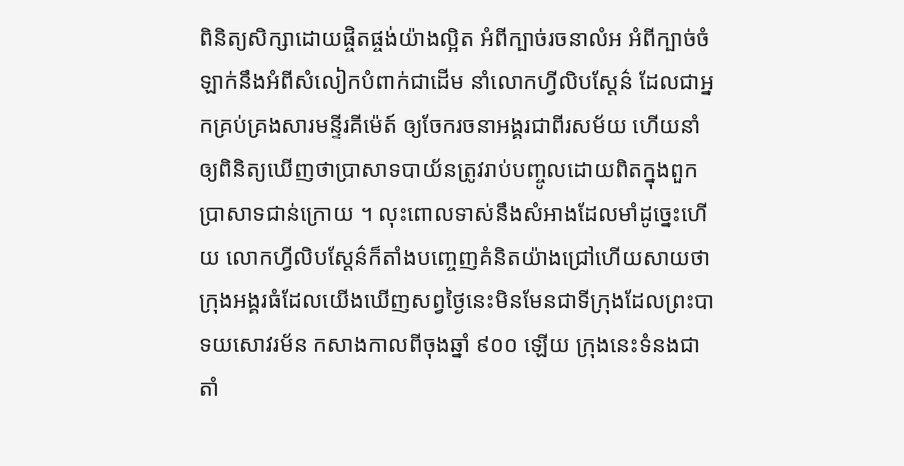ពិនិត្យសិក្សាដោយផ្ចិតផ្ចង់យ៉ាងល្អិត អំពីក្បាច់រចនាលំអ អំពីក្បាច់ចំឡាក់នឹងអំពីសំលៀកបំពាក់ជាដើម នាំលោកហ្វីលិបស្ដែន៌ ដែលជាអ្នកគ្រប់គ្រងសារមន្ទីរគីម៉េត៍ ឲ្យចែករចនាអង្គរជាពីរសម័យ ហើយនាំឲ្យពិនិត្យឃើញថាប្រាសាទបាយ័នត្រូវរាប់បញ្ចូលដោយពិតក្នុងពួកប្រាសាទជាន់ក្រោយ ។ លុះពោលទាស់នឹងសំអាងដែលមាំដូច្នេះហើយ លោកហ្វីលិបស្ដែន៌ក៏តាំងបញ្ចេញគំនិតយ៉ាងជ្រៅហើយសាយថាក្រុងអង្គរធំដែលយើងឃើញសព្វថ្ងៃនេះមិនមែនជាទីក្រុងដែលព្រះបាទយសោវរម័ន កសាងកាលពីចុងឆ្នាំ ៩០០ ឡើយ ក្រុងនេះទំនងជាតាំ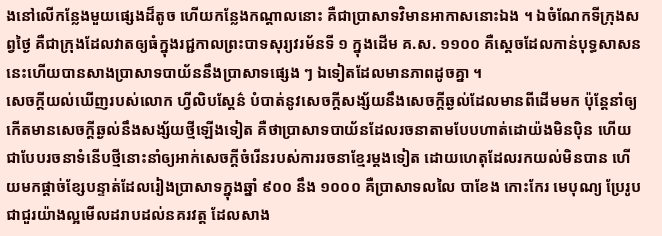ងនៅលើកន្លែងមួយផ្សេងដ៏តូច ហើយកន្លែងកណ្ដាលនោះ គឺជាប្រាសាទវិមានអាកាសនោះឯង ។ ឯចំណែកទីក្រុងសព្វថ្ងៃ គឺជាក្រុងដែលវាតឲ្យធំក្នុងរជ្ជកាលព្រះបាទសុរ្យវរម័នទី ១ ក្នុងដើម គ.ស. ១១០០ គឺស្ដេចដែលកាន់បុទ្ធសាសននេះហើយបានសាងប្រាសាទបាយ័ននឹងប្រាសាទផ្សេង ៗ ឯទៀតដែលមានភាពដូចគ្នា ។
សេចក្ដីយល់ឃើញរបស់លោក ហ្វីលិបស្ដែន៌ បំបាត់នូវសេចក្ដីសង្ស័យនឹងសេចក្ដីឆ្ងល់ដែលមានពីដើមមក ប៉ុន្តែនាំឲ្យកើតមានសេចក្ដីឆ្ងល់នឹងសង្ស័យថ្មីឡើងទៀត គឺថាប្រាសាទបាយ័នដែលរចនាតាមបែបហាត់ដោយ៉ងមិនប៉ិន ហើយជាបែបរចនាទំនើបថ្មីនោះនាំឲ្យអាក់សេចក្ដីចំរើនរបស់ការរចនាខ្មែរម្ដងទៀត ដោយហេតុដែលរកយល់មិនបាន ហើយមកផ្ដាច់ខ្សែបន្ទាត់ដែលរៀងប្រាសាទក្នុងឆ្នាំ ៩០០ នឹង ១០០០ គឺប្រាសាទលលៃ បាខែង កោះកែរ មេបុណ្យ ប្រែរូប ជាជួរយ៉ាងល្អមើលដរាបដល់នគរវត្ត ដែលសាង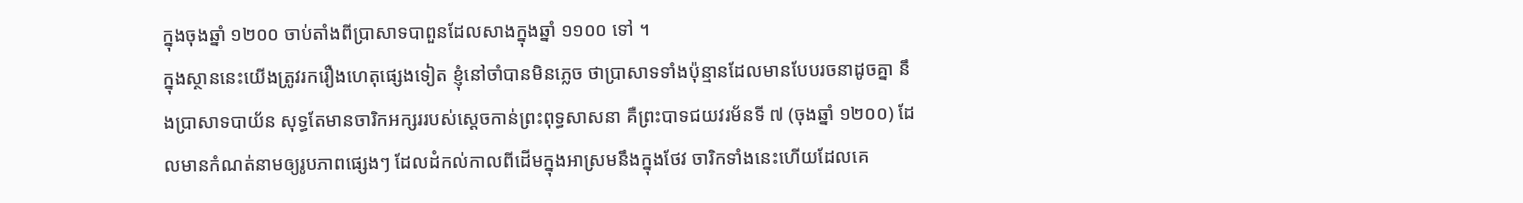ក្នុងចុងឆ្នាំ ១២០០ ចាប់តាំងពីប្រាសាទបាពួនដែលសាងក្នុងឆ្នាំ ១១០០ ទៅ ។
ក្នុងស្ថាននេះយើងត្រូវរករឿងហេតុផ្សេងទៀត ខ្ញុំនៅចាំបានមិនភ្លេច ថាប្រាសាទទាំងប៉ុន្មានដែលមានបែបរចនាដូចគ្នា នឹងប្រាសាទបាយ័ន សុទ្ធតែមានចារិកអក្សររបស់ស្ដេចកាន់ព្រះពុទ្ធសាសនា គឺព្រះបាទជយវរម័នទី ៧ (ចុងឆ្នាំ ១២០០) ដែលមានកំណត់នាមឲ្យរូបភាពផ្សេងៗ ដែលដំកល់កាលពីដើមក្នុងអាស្រមនឹងក្នុងថែវ ចារិកទាំងនេះហើយដែលគេ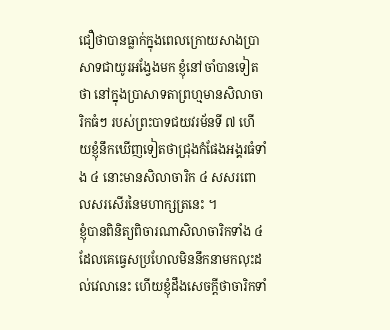ជឿថាបានធ្លាក់ក្នុងពេលក្រោយសាងប្រាសាទជាយូរអង្វែងមក ខ្ញុំនៅចាំបានទៀតថា នៅក្នុងប្រាសាទតាព្រហ្មមានសិលាចារិកធំៗ របស់ព្រះបាទជយវរម័នទី ៧ ហើយខ្ញុំនឹកឃើញទៀតថាជ្រុងកំផែងអង្គរធំទាំង ៤ នោះមានសិលាចារិក ៤ សសរពោលសរសើរនៃមហាក្សត្រនេះ ។
ខ្ញុំបានពិនិត្យពិចារណាសិលាចារិកទាំង ៤ ដែលគេធ្វេសប្រហែលមិននឹកនាមកលុះដល់វេលានេះ ហើយខ្ញុំដឹងសេចក្ដីថាចារិកទាំ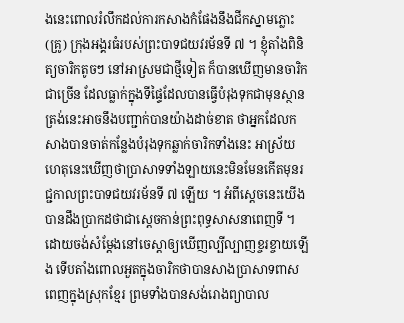ងនេះពោលរំលឹកដល់ការកសាងកំផែងនឹងជីកស្នាមភ្លោះ (គ្រូ) ក្រុងអង្គរធំរបស់ព្រះបាទជយវរម័នទី ៧ ។ ខ្ញុំតាំងពិនិត្យចារិកតូចៗ នៅអាស្រមជាថ្មីទៀត ក៏បានឃើញមានចារិកជាច្រើន ដែលធ្លាក់ក្នុងទីផ្ទៃដែលបានធ្វើបំរុងទុកជាមុនស្ថានត្រង់នេះអាចនឹងបញ្ជាក់បានយ៉ាងដាច់ខាត ថាអ្នកដែលកសាងបានចាត់កន្លែងបំរុងទុកឆ្លាក់ចារិកទាំងនេះ អាស្រ័យហេតុនេះឃើញថាប្រាសាទទាំងឡាយនេះមិនមែនកើតមុនរជ្ជកាលព្រះបាទជយវរម័នទី ៧ ឡើយ ។ អំពីស្ដេចនេះយើងបានដឹងប្រាកដថាជាស្ដេចកាន់ព្រះពុទ្ធសាសនាពេញទី ។ ដោយចង់សំម្ដែងនៅចេស្ដាឲ្យឃើញល្បីល្បាញខ្ចរខ្ចាយឡើង ទើបតាំងពោលអួតក្នុងចារិកថាបានសាងប្រាសាទពាសពេញក្នុងស្រុកខ្មែរ ព្រមទាំងបានសង់រោងព្យាបាល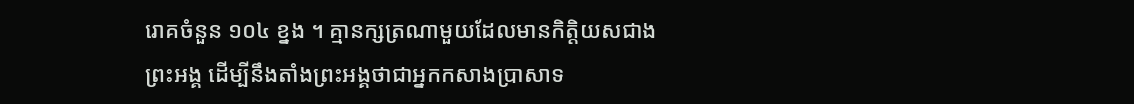រោគចំនួន ១០៤ ខ្នង ។ គ្មានក្សត្រណាមួយដែលមានកិត្តិយសជាងព្រះអង្គ ដើម្បីនឹងតាំងព្រះអង្គថាជាអ្នកកសាងប្រាសាទ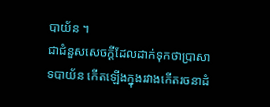បាយ័ន ។
ជាជំនួសសេចក្ដីដែលដាក់ទុកថាប្រាសាទបាយ័ន កើតឡើងក្នុងរវាងកើតរចនាដំ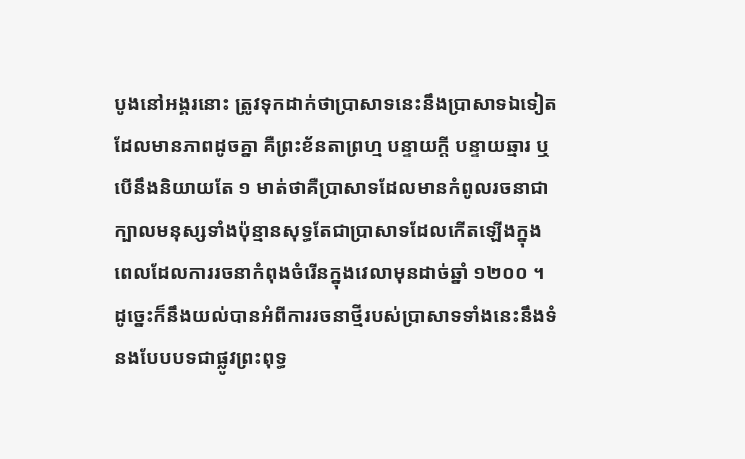បូងនៅអង្គរនោះ ត្រូវទុកដាក់ថាប្រាសាទនេះនឹងប្រាសាទឯទៀតដែលមានភាពដូចគ្នា គឺព្រះខ័នតាព្រហ្ម បន្ទាយក្ដី បន្ទាយឆ្មារ ឬបើនឹងនិយាយតែ ១ មាត់ថាគឺប្រាសាទដែលមានកំពូលរចនាជាក្បាលមនុស្សទាំងប៉ុន្មានសុទ្ធតែជាប្រាសាទដែលកើតឡើងក្នុងពេលដែលការរចនាកំពុងចំរើនក្នុងវេលាមុនដាច់ឆ្នាំ ១២០០ ។
ដូច្នេះក៏នឹងយល់បានអំពីការរចនាថ្មីរបស់ប្រាសាទទាំងនេះនឹងទំនងបែបបទជាផ្លូវព្រះពុទ្ធ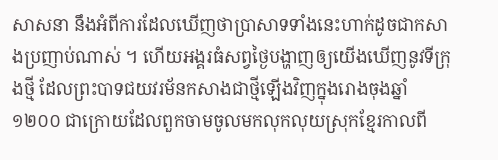សាសនា នឹងអំពីការដែលឃើញថាប្រាសាទទាំងនេះហាក់ដូចជាកសាងប្រញាប់ណាស់ ។ ហើយអង្គរធំសព្វថ្ងៃបង្ហាញឲ្យយើងឃើញនូវទីក្រុងថ្មី ដែលព្រះបាទជយវរម័នកសាងជាថ្មីឡើងវិញក្នុងរោងចុងឆ្នាំ ១២០០ ជាក្រោយដែលពួកចាមចូលមកលុកលុយស្រុកខ្មែរកាលពី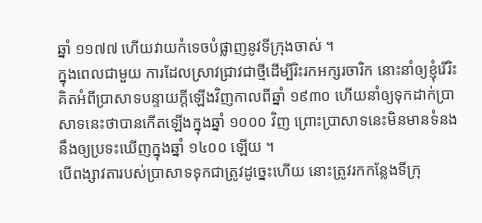ឆ្នាំ ១១៧៧ ហើយវាយកំទេចបំផ្លាញនូវទីក្រុងចាស់ ។
ក្នុងពេលជាមួយ ការដែលស្រាវជ្រាវជាថ្មីដើម្បីរិះរកអក្សរចារិក នោះនាំឲ្យខ្ញុំរើរិះគិតអំពីប្រាសាទបន្ទាយក្ដីឡើងវិញកាលពីឆ្នាំ ១៩៣០ ហើយនាំឲ្យទុកដាក់ប្រាសាទនេះថាបានកើតឡើងក្នុងឆ្នាំ ១០០០ វិញ ព្រោះប្រាសាទនេះមិនមានទំនងនឹងឲ្យប្រទះឃើញក្នុងឆ្នាំ ១៤០០ ឡើយ ។
បើពង្សាវតារបស់ប្រាសាទទុកជាត្រូវដូច្នេះហើយ នោះត្រូវរកកន្លែងទីក្រុ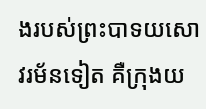ងរបស់ព្រះបាទយសោវរម័នទៀត គឺក្រុងយ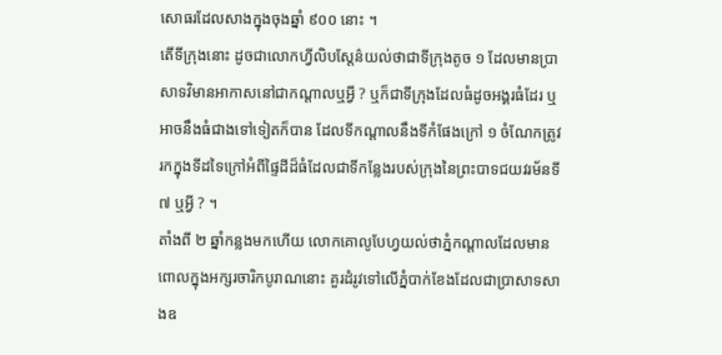សោធរដែលសាងក្នុងចុងឆ្នាំ ៩០០ នោះ ។
តើទីក្រុងនោះ ដូចជាលោកហ្វីលិបស្ដែន៌យល់ថាជាទីក្រុងតូច ១ ដែលមានប្រាសាទវិមានអាកាសនៅជាកណ្ដាលឬអ្វី ? ឬក៏ជាទីក្រុងដែលធំដូចអង្គរធំដែរ ឬអាចនឹងធំជាងទៅទៀតក៏បាន ដែលទីកណ្ដាលនឹងទីកំផែងក្រៅ ១ ចំណែកត្រូវរកក្នុងទីដទៃក្រៅអំពីផ្ទៃដីដ៏ធំដែលជាទីកន្លែងរបស់ក្រុងនៃព្រះបាទជយវរម័នទី ៧ ឬអ្វី ? ។
តាំងពី ២ ឆ្នាំកន្លងមកហើយ លោកគោលូបែហ្វយល់ថាភ្នំកណ្ដាលដែលមានពោលក្នុងអក្សរចារិកបូរាណនោះ គួរដំរូវទៅលើភ្នំបាក់ខែងដែលជាប្រាសាទសាងឧ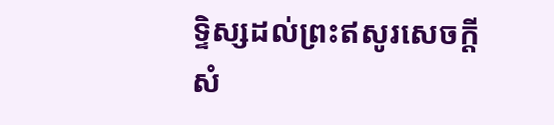ទ្ទិស្សដល់ព្រះឥសូរសេចក្ដីសំ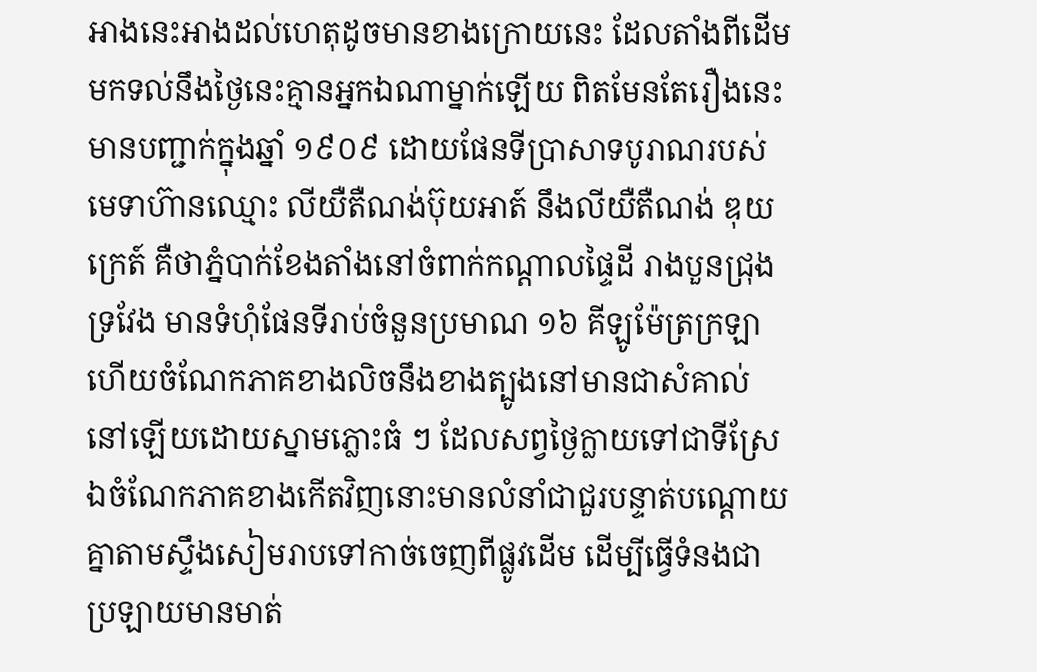អាងនេះអាងដល់ហេតុដូចមានខាងក្រោយនេះ ដែលតាំងពីដើមមកទល់នឹងថ្ងៃនេះគ្មានអ្នកឯណាម្នាក់ឡើយ ពិតមែនតែរឿងនេះមានបញ្ជាក់ក្នុងឆ្នាំ ១៩០៩ ដោយផែនទីប្រាសាទបូរាណរបស់មេទាហ៊ានឈ្មោះ លីយឺតឺណង់ប៊ុយអាត៍ នឹងលីយឺតឺណង់ ឌុយក្រេត៍ គឺថាភ្នំបាក់ខែងតាំងនៅចំពាក់កណ្ដាលផ្ទៃដី រាងបួនជ្រុងទ្រវែង មានទំហុំផែនទីរាប់ចំនួនប្រមាណ ១៦ គីឡូម៉ែត្រក្រឡា ហើយចំណែកភាគខាងលិចនឹងខាងត្បូងនៅមានជាសំគាល់នៅឡើយដោយស្នាមភ្លោះធំ ៗ ដែលសព្វថ្ងៃក្លាយទៅជាទីស្រែ ឯចំណែកភាគខាងកើតវិញនោះមានលំនាំជាជួរបន្ទាត់បណ្ដោយគ្នាតាមស្ទឹងសៀមរាបទៅកាច់ចេញពីផ្លូវដើម ដើម្បីធ្វើទំនងជាប្រឡាយមានមាត់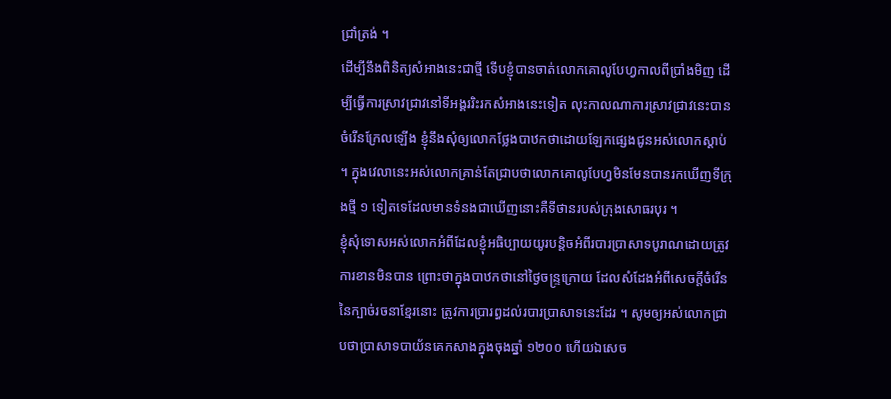ជ្រាំត្រង់ ។
ដើម្បីនឹងពិនិត្យសំអាងនេះជាថ្មី ទើបខ្ញុំបានចាត់លោកគោលូបែហ្វកាលពីប្រាំងមិញ ដើម្បីធ្វើការស្រាវជ្រាវនៅទីអង្គររិះរកសំអាងនេះទៀត លុះកាលណាការស្រាវជ្រាវនេះបានចំរើនក្រែលឡើង ខ្ញុំនឹងសុំឲ្យលោកថ្លែងបាឋកថាដោយឡែកផ្សេងជូនអស់លោកស្ដាប់ ។ ក្នុងវេលានេះអស់លោកគ្រាន់តែជ្រាបថាលោកគោលូបែហ្វមិនមែនបានរកឃើញទីក្រុងថ្មី ១ ទៀតទេដែលមានទំនងជាឃើញនោះគឺទីថានរបស់ក្រុងសោធរបុរ ។
ខ្ញុំសុំទោសអស់លោកអំពីដែលខ្ញុំអធិប្បាយយូរបន្តិចអំពីរបារប្រាសាទបូរាណដោយត្រូវការខានមិនបាន ព្រោះថាក្នុងបាឋកថានៅថ្ងៃចន្ទ្រក្រោយ ដែលសំដែងអំពីសេចក្ដីចំរើននៃក្បាច់រចនាខ្មែរនោះ ត្រូវការប្រារព្ធដល់របារប្រាសាទនេះដែរ ។ សូមឲ្យអស់លោកជ្រាបថាប្រាសាទបាយ័នគេកសាងក្នុងចុងឆ្នាំ ១២០០ ហើយឯសេច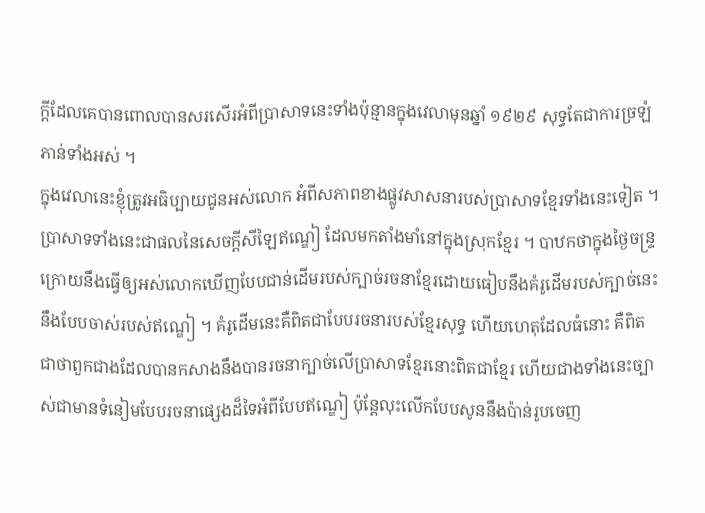ក្ដីដែលគេបានពោលបានសរសើរអំពីប្រាសាទនេះទាំងប៉ុន្មានក្នុងវេលាមុនឆ្នាំ ១៩២៩ សុទ្ធតែជាការច្រឡំភាន់ទាំងអស់ ។
ក្នុងវេលានេះខ្ញុំត្រូវអធិប្បាយជូនអស់លោក អំពីសភាពខាងផ្លូវសាសនារបស់ប្រាសាទខ្មែរទាំងនេះទៀត ។
ប្រាសាទទាំងនេះជាផលនៃសេចក្ដីសីឡៃឥណ្ឌៀ ដែលមកតាំងមាំនៅក្នុងស្រុកខ្មែរ ។ បាឋកថាក្នុងថ្ងៃចន្ទ្រក្រោយនឹងធ្វើឲ្យអស់លោកឃើញបែបជាន់ដើមរបស់ក្បាច់រចនាខ្មែរដោយធៀបនឹងគំរូដើមរបស់ក្បាច់នេះនឹងបែបចាស់របស់ឥណ្ឌៀ ។ គំរូដើមនេះគឺពិតជាបែបរចនារបស់ខ្មែរសុទ្ធ ហើយហេតុដែលធំនោះ គឺពិតជាថាពួកជាងដែលបានកសាងនឹងបានរចនាក្បាច់លើប្រាសាទខ្មែរនោះពិតជាខ្មែរ ហើយជាងទាំងនេះច្បាស់ជាមានទំនៀមបែបរចនាផ្សេងដ៏ទៃអំពីបែបឥណ្ឌៀ ប៉ុន្តែលុះលើកបែបសូននឹងប៉ាន់រូបចេញ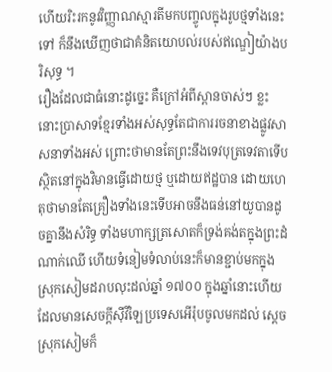ហើយរិះរកនូវវិញ្ញាណស្មារតីមកបញ្ចូលក្នុងរូបថ្មទាំងនេះទៅ ក៏នឹងឃើញថាជាគំនិតយោបល់របស់ឥណ្ឌៀយ៉ាងបរិសុទ្ធ ។
រឿងដែលជាធំនោះដូច្នេះ គឺក្រៅអំពីស្ពានចាស់ៗ ខ្លះនោះប្រាសាទខ្មែរទាំងអស់សុទ្ធតែជាការរចនាខាងផ្លូវសាសនាទាំងអស់ ព្រោះថាមានតែព្រះនឹងទេវបុត្រទេវតាទើបស្ថិតនៅក្នុងវិមានធ្វើដោយថ្ម ឬដោយឥដ្ឋបាន ដោយហេតុថាមានតែគ្រឿងទាំងនេះទើបអាចនឹងធន់នៅយូបានដូចគ្នានឹងសំរិទ្ធ ទាំងមហាក្សត្រសោតក៏ទ្រង់គង់តក្នុងព្រះដំណាក់ឈើ ហើយទំនៀមទំលាប់នេះក៏មានខ្ជាប់មកក្នុងស្រុកសៀមដរាបលុះដល់ឆ្នាំ ១៧០០ ក្នុងឆ្នាំនោះហើយ ដែលមានសេចក្ដីស៊ីវីឡៃប្រទេសអើរ៉ុបចូលមកដល់ ស្ដេចស្រុកសៀមក៏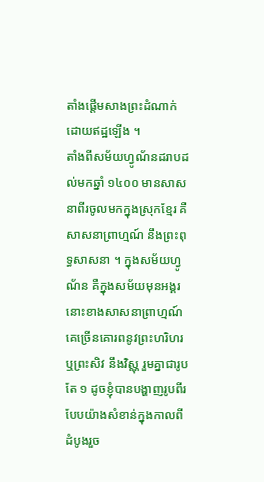តាំងផ្ដើមសាងព្រះដំណាក់ដោយឥដ្ឋឡើង ។
តាំងពីសម័យហ្វូណ័នដរាបដល់មកឆ្នាំ ១៤០០ មានសាសនាពីរចូលមកក្នុងស្រុកខ្មែរ គឺសាសនាព្រាហ្មណ៍ នឹងព្រះពុទ្ធសាសនា ។ ក្នុងសម័យហ្វូណ័ន គឺក្នុងសម័យមុនអង្គរនោះខាងសាសនាព្រាហ្មណ៍ គេច្រើនគោរពនូវព្រះហរិហរ ឬព្រះសិវ នឹងវិស្ណុ រួមគ្នាជារូបតែ ១ ដូចខ្ញុំបានបង្ហាញរូបពីរបែបយ៉ាងសំខាន់ក្នុងកាលពីដំបូងរួច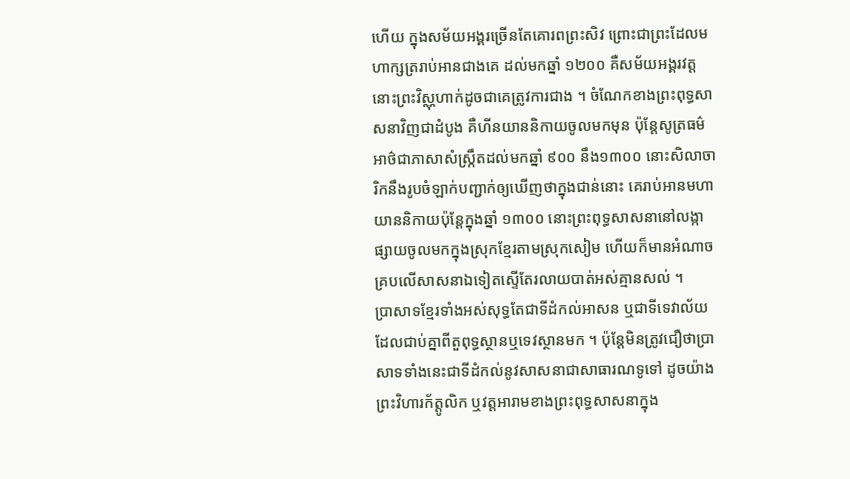ហើយ ក្នុងសម័យអង្គរច្រើនតែគោរពព្រះសិវ ព្រោះជាព្រះដែលមហាក្សត្ររាប់អានជាងគេ ដល់មកឆ្នាំ ១២០០ គឺសម័យអង្គរវត្តនោះព្រះវិស្ណុហាក់ដូចជាគេត្រូវការជាង ។ ចំណែកខាងព្រះពុទ្ធសាសនាវិញជាដំបូង គឺហីនយាននិកាយចូលមកមុន ប៉ុន្តែសូត្រធម៌អាថ៌ជាភាសាសំស្រ្កឹតដល់មកឆ្នាំ ៩០០ នឹង១៣០០ នោះសិលាចារិកនឹងរូបចំឡាក់បញ្ជាក់ឲ្យឃើញថាក្នុងជាន់នោះ គេរាប់អានមហាយាននិកាយប៉ុន្តែក្នុងឆ្នាំ ១៣០០ នោះព្រះពុទ្ធសាសនានៅលង្កាផ្សាយចូលមកក្នុងស្រុកខ្មែរតាមស្រុកសៀម ហើយក៏មានអំណាចគ្របលើសាសនាឯទៀតស្ទើតែរលាយបាត់អស់គ្មានសល់ ។
ប្រាសាទខ្មែរទាំងអស់សុទ្ធតែជាទីដំកល់អាសន ឬជាទីទេវាល័យដែលជាប់គ្នាពីតួពុទ្ធស្ថានឬទេវស្ថានមក ។ ប៉ុន្តែមិនត្រូវជឿថាប្រាសាទទាំងនេះជាទីដំកល់នូវសាសនាជាសាធារណទូទៅ ដូចយ៉ាងព្រះវិហារក័ត្ដូលិក ឬវត្តអារាមខាងព្រះពុទ្ធសាសនាក្នុង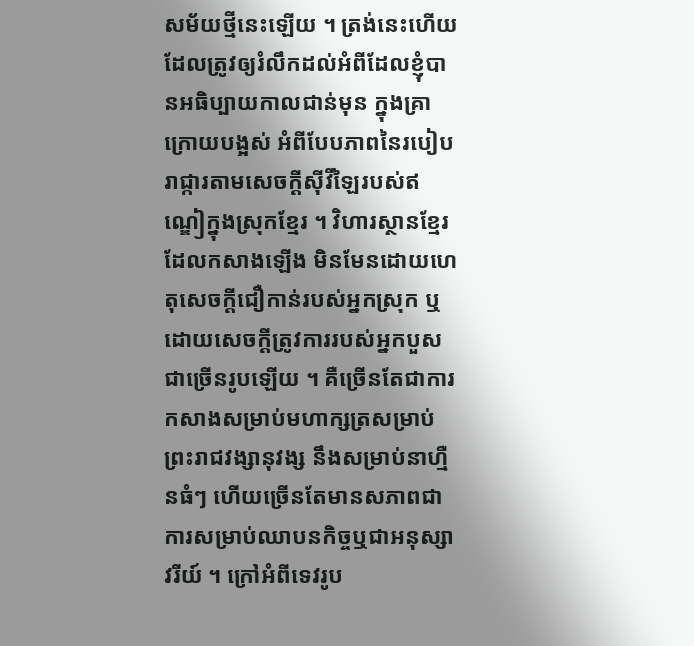សម័យថ្មីនេះឡើយ ។ ត្រង់នេះហើយដែលត្រូវឲ្យរំលឹកដល់អំពីដែលខ្ញុំបានអធិប្បាយកាលជាន់មុន ក្នុងគ្រាក្រោយបង្អស់ អំពីបែបភាពនៃរបៀបរាជ្ការតាមសេចក្ដីស៊ីវីឡៃរបស់ឥណ្ឌៀក្នុងស្រុកខ្មែរ ។ វិហារស្ថានខ្មែរដែលកសាងឡើង មិនមែនដោយហេតុសេចក្ដីជឿកាន់របស់អ្នកស្រុក ឬដោយសេចក្ដីត្រូវការរបស់អ្នកបួសជាច្រើនរូបឡើយ ។ គឺច្រើនតែជាការកសាងសម្រាប់មហាក្សត្រសម្រាប់ព្រះរាជវង្សានុវង្ស នឹងសម្រាប់នាហ្មឺនធំៗ ហើយច្រើនតែមានសភាពជាការសម្រាប់ឈាបនកិច្ចឬជាអនុស្សាវរីយ៍ ។ ក្រៅអំពីទេវរូប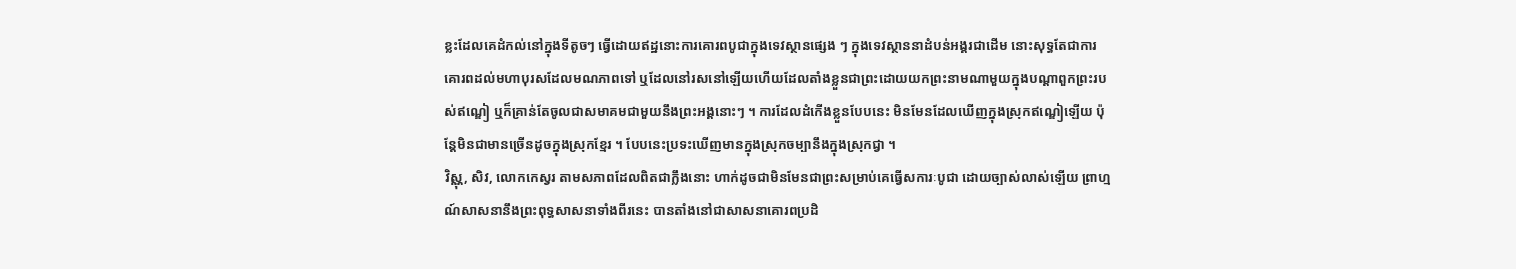ខ្លះដែលគេដំកល់នៅក្នុងទីតូចៗ ធ្វើដោយឥដ្ឋនោះការគោរពបូជាក្នុងទេវស្ថានផ្សេង ៗ ក្នុងទេវស្ថាននាដំបន់អង្គរជាដើម នោះសុទ្ធតែជាការគោរពដល់មហាបុរសដែលមណភាពទៅ ឬដែលនៅរសនៅឡើយហើយដែលតាំងខ្លួនជាព្រះដោយយកព្រះនាមណាមួយក្នុងបណ្ដាពួកព្រះរបស់ឥណ្ឌៀ ឬក៏គ្រាន់តែចូលជាសមាគមជាមួយនឹងព្រះអង្គនោះៗ ។ ការដែលដំកើងខ្លួនបែបនេះ មិនមែនដែលឃើញក្នុងស្រុកឥណ្ឌៀឡើយ ប៉ុន្តែមិនជាមានច្រើនដូចក្នុងស្រុកខ្មែរ ។ បែបនេះប្រទះឃើញមានក្នុងស្រុកចម្បានឹងក្នុងស្រុកជ្វា ។
វិស្ណុ, សិវ, លោកកេស្វរ តាមសភាពដែលពិតជាក្លឹងនោះ ហាក់ដូចជាមិនមែនជាព្រះសម្រាប់គេធ្វើសការៈបូជា ដោយច្បាស់លាស់ឡើយ ព្រាហ្មណ៍សាសនានឹងព្រះពុទ្ធសាសនាទាំងពីរនេះ បានតាំងនៅជាសាសនាគោរពប្រដិ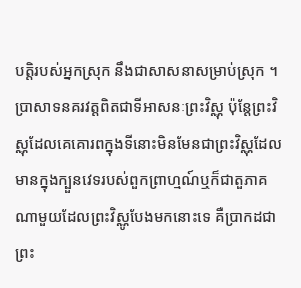បត្តិរបស់អ្នកស្រុក នឹងជាសាសនាសម្រាប់ស្រុក ។ ប្រាសាទនគរវត្តពិតជាទីអាសនៈព្រះវិស្ណុ ប៉ុន្តែព្រះវិស្ណុដែលគេគោរពក្នុងទីនោះមិនមែនជាព្រះវិស្ណុដែលមានក្នុងក្បួនវេទរបស់ពួកព្រាហ្មណ៍ឬក៏ជាតួភាគណាមួយដែលព្រះវិស្ណូបែងមកនោះទេ គឺប្រាកដជាព្រះ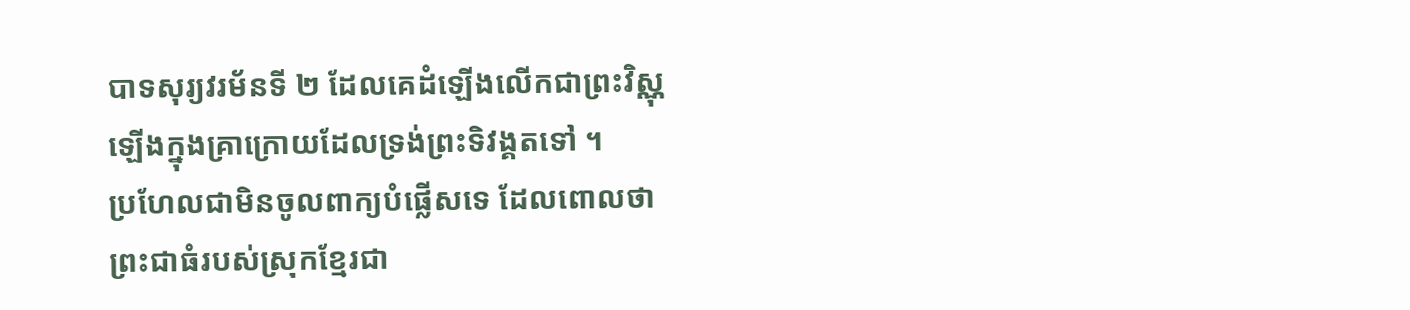បាទសុរ្យវរម័នទី ២ ដែលគេដំឡើងលើកជាព្រះវិស្ណុឡើងក្នុងគ្រាក្រោយដែលទ្រង់ព្រះទិវង្គតទៅ ។
ប្រហែលជាមិនចូលពាក្យបំផ្លើសទេ ដែលពោលថាព្រះជាធំរបស់ស្រុកខ្មែរជា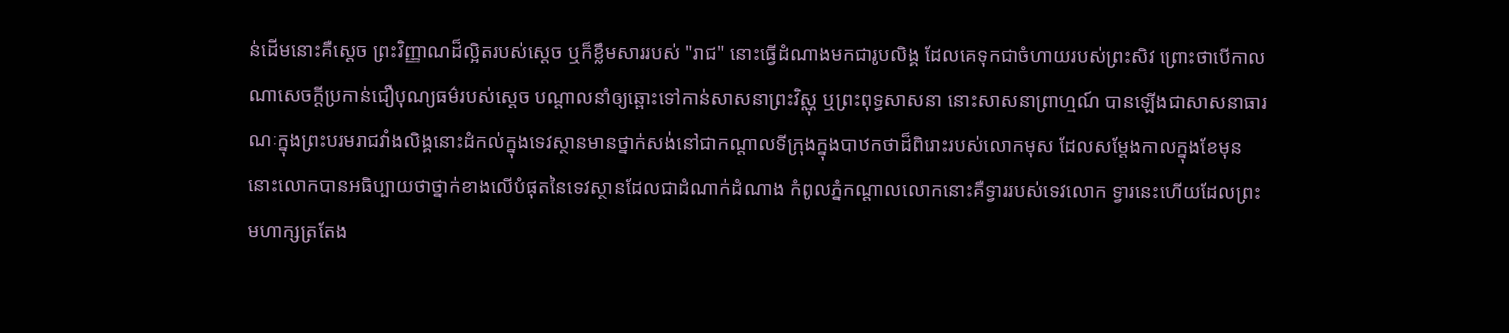ន់ដើមនោះគឺស្ដេច ព្រះវិញ្ញាណដ៏ល្អិតរបស់ស្ដេច ឬក៏ខ្លឹមសាររបស់ "រាជ" នោះធ្វើដំណាងមកជារូបលិង្គ ដែលគេទុកជាចំហាយរបស់ព្រះសិវ ព្រោះថាបើកាលណាសេចក្ដីប្រកាន់ជឿបុណ្យធម៌របស់ស្ដេច បណ្ដាលនាំឲ្យឆ្ពោះទៅកាន់សាសនាព្រះវិស្ណុ ឬព្រះពុទ្ធសាសនា នោះសាសនាព្រាហ្មណ៍ បានឡើងជាសាសនាធារណៈក្នុងព្រះបរមរាជវាំងលិង្គនោះដំកល់ក្នុងទេវស្ថានមានថ្នាក់សង់នៅជាកណ្ដាលទីក្រុងក្នុងបាឋកថាដ៏ពិរោះរបស់លោកមុស ដែលសម្ដែងកាលក្នុងខែមុន នោះលោកបានអធិប្បាយថាថ្នាក់ខាងលើបំផុតនៃទេវស្ថានដែលជាដំណាក់ដំណាង កំពូលភ្នំកណ្ដាលលោកនោះគឺទ្វាររបស់ទេវលោក ទ្វារនេះហើយដែលព្រះមហាក្សត្រតែង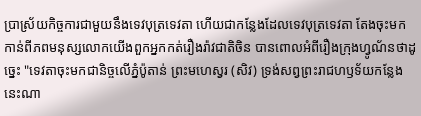ប្រាស្រ័យកិច្ចការជាមួយនឹងទេវបុត្រទេវតា ហើយជាកន្លែងដែលទេវបុត្រទេវតា តែងចុះមកកាន់ពីភពមនុស្សលោកយើងពួកអ្នកកត់រឿងរ៉ាវជាតិចិន បានពោលអំពីរឿងក្រុងហ្វូណ័នថាដូច្នេះ "ទេវតាចុះមកជានិច្ចលើភ្នំប៉ូតាន់ ព្រះមហេស្វរ (សិវ) ទ្រង់សព្វព្រះរាជហឫទ័យកន្លែងនេះណា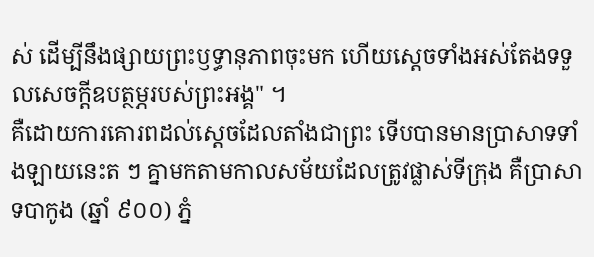ស់ ដើម្បីនឹងផ្សាយព្រះឫទ្ធានុភាពចុះមក ហើយស្ដេចទាំងអស់តែងទទួលសេចក្ដីឧបត្ថម្ភរបស់ព្រះអង្គ" ។
គឺដោយការគោរពដល់ស្ដេចដែលតាំងជាព្រះ ទើបបានមានប្រាសាទទាំងឡាយនេះត ៗ គ្នាមកតាមកាលសម័យដែលត្រូវផ្លាស់ទីក្រុង គឺប្រាសាទបាកូង (ឆ្នាំ ៩០០) ភ្នំ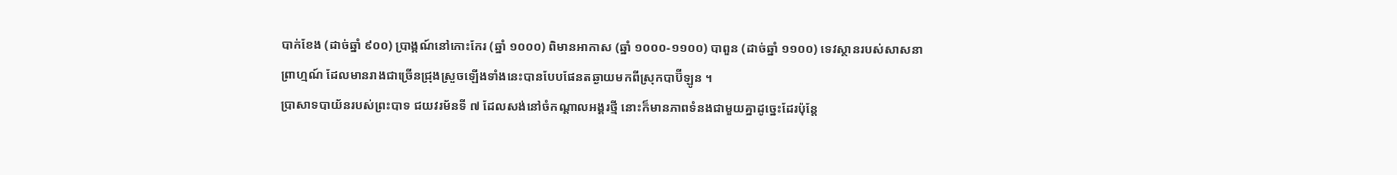បាក់ខែង (ដាច់ឆ្នាំ ៩០០) ប្រាង្គណ៍នៅកោះកែរ (ឆ្នាំ ១០០០) ពិមានអាកាស (ឆ្នាំ ១០០០-១១០០) បាពួន (ដាច់ឆ្នាំ ១១០០) ទេវស្ថានរបស់សាសនាព្រាហ្មណ៍ ដែលមានរាងជាច្រើនជ្រុងស្រួចឡើងទាំងនេះបានបែបផែនតឆ្ងាយមកពីស្រុកបាប៊ីឡូន ។
ប្រាសាទបាយ័នរបស់ព្រះបាទ ជយវរម័នទី ៧ ដែលសង់នៅចំកណ្ដាលអង្គរថ្មី នោះក៏មានភាពទំនងជាមួយគ្នាដូច្នេះដែរប៉ុន្តែ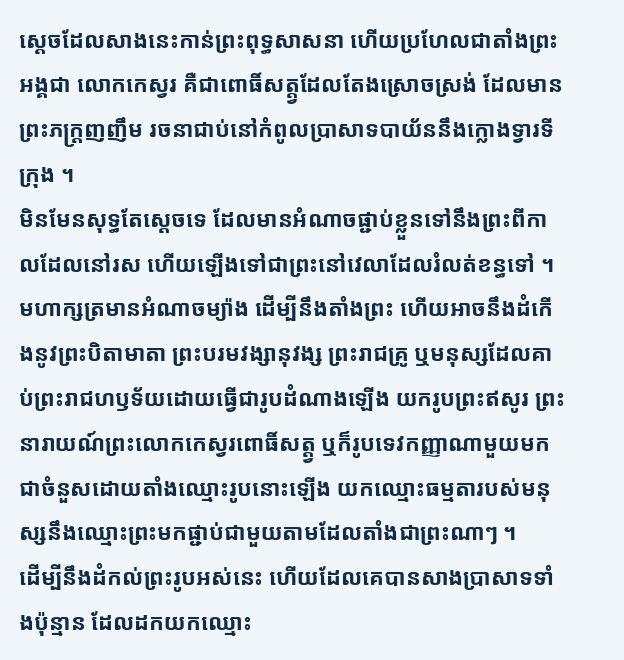ស្ដេចដែលសាងនេះកាន់ព្រះពុទ្ធសាសនា ហើយប្រហែលជាតាំងព្រះអង្គជា លោកកេស្វរ គឺជាពោធិ៍សត្ត្វដែលតែងស្រោចស្រង់ ដែលមានព្រះភក្ត្រញញឹម រចនាជាប់នៅកំពូលប្រាសាទបាយ័ននឹងក្លោងទ្វារទីក្រុង ។
មិនមែនសុទ្ធតែស្ដេចទេ ដែលមានអំណាចផ្ជាប់ខ្លួនទៅនឹងព្រះពីកាលដែលនៅរស ហើយឡើងទៅជាព្រះនៅវេលាដែលរំលត់ខន្ធទៅ ។ មហាក្សត្រមានអំណាចម្យ៉ាង ដើម្បីនឹងតាំងព្រះ ហើយអាចនឹងដំកើងនូវព្រះបិតាមាតា ព្រះបរមវង្សានុវង្ស ព្រះរាជគ្រូ ឬមនុស្សដែលគាប់ព្រះរាជហឫទ័យដោយធ្វើជារូបដំណាងឡើង យករូបព្រះឥសូរ ព្រះនារាយណ៍ព្រះលោកកេស្វរពោធិ៍សត្ត្វ ឬក៏រូបទេវកញ្ញាណាមួយមកជាចំនួសដោយតាំងឈ្មោះរូបនោះឡើង យកឈ្មោះធម្មតារបស់មនុស្សនឹងឈ្មោះព្រះមកផ្ជាប់ជាមួយតាមដែលតាំងជាព្រះណាៗ ។
ដើម្បីនឹងដំកល់ព្រះរូបអស់នេះ ហើយដែលគេបានសាងប្រាសាទទាំងប៉ុន្មាន ដែលដកយកឈ្មោះ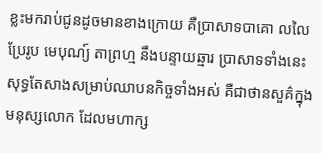ខ្លះមករាប់ជូនដូចមានខាងក្រោយ គឺប្រាសាទបាគោ លលៃ ប្រែរូប មេបុណ្យ៍ តាព្រហ្ម នឹងបន្ទាយឆ្មារ ប្រាសាទទាំងនេះសុទ្ធតែសាងសម្រាប់ឈាបនកិច្ចទាំងអស់ គឺជាថានសួគ៌ក្នុងមនុស្សលោក ដែលមហាក្ស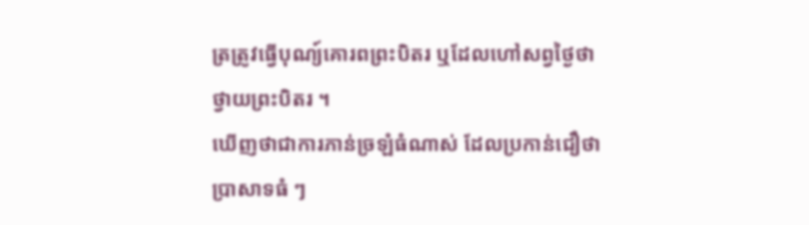ត្រត្រូវធ្វើបុណ្យ៍គោរពព្រះបិតរ ឬដែលហៅសព្វថ្ងៃថាថ្វាយព្រះបិតរ ។
ឃើញថាជាការភាន់ច្រឡំធំណាស់ ដែលប្រកាន់ជឿថាប្រាសាទធំ ៗ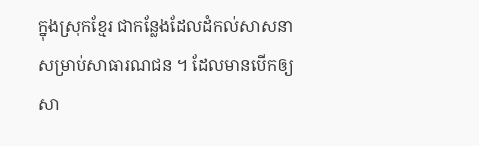ក្នុងស្រុកខ្មែរ ជាកន្លែងដែលដំកល់សាសនាសម្រាប់សាធារណជន ។ ដែលមានបើកឲ្យសា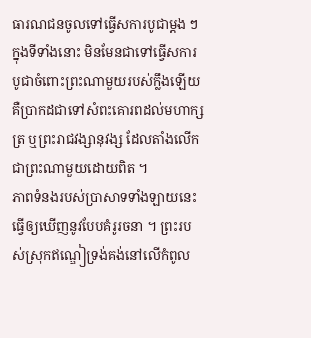ធារណជនចូលទៅធ្វើសការបូជាម្ដង ៗ ក្នុងទីទាំងនោះ មិនមែនជាទៅធ្វើសការបូជាចំពោះព្រះណាមួយរបស់ក្លឹងឡើយ គឺប្រាកដជាទៅសំពះគោរពដល់មហាក្សត្រ ឬព្រះរាជវង្សានុវង្ស ដែលតាំងលើកជាព្រះណាមួយដោយពិត ។
ភាពទំនងរបស់ប្រាសាទទាំងឡាយនេះ ធ្វើឲ្យឃើញនូវបែបគំរូរចនា ។ ព្រះរបស់ស្រុកឥណ្ឌៀទ្រង់គង់នៅលើកំពូល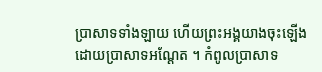ប្រាសាទទាំងឡាយ ហើយព្រះអង្គយាងចុះឡើងដោយប្រាសាទអណ្ដែត ។ កំពូលប្រាសាទ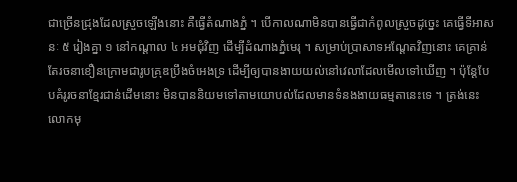ជាច្រើនជ្រុងដែលស្រួចឡើងនោះ គឺធ្វើតំណាងភ្នំ ។ បើកាលណាមិនបានធ្វើជាកំពូលស្រួចដូច្នេះ គេធ្វើទីអាសនៈ ៥ រៀងគ្នា ១ នៅកណ្ដាល ៤ អមជុំវិញ ដើម្បីដំណាងភ្នំមេរុ ។ សម្រាប់ប្រាសាទអណ្ដែតវិញនោះ គេគ្រាន់តែរចនាខឿនក្រោមជារូបគ្រុឌប្រឹងចំអេងទ្រ ដើម្បីឲ្យបានងាយយល់នៅវេលាដែលមើលទៅឃើញ ។ ប៉ុន្តែបែបគំរូរចនាខ្មែរជាន់ដើមនោះ មិនបាននិយមទៅតាមយោបល់ដែលមានទំនងងាយធម្មតានេះទេ ។ ត្រង់នេះលោកមុ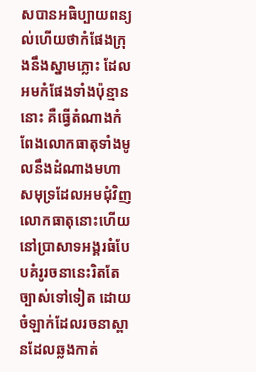សបានអធិប្បាយពន្យល់ហើយថាកំផែងក្រុងនឹងស្នាមភ្លោះ ដែលអមកំផែងទាំងប៉ុន្មាននោះ គឺធ្វើតំណាងកំពែងលោកធាតុទាំងមូលនឹងដំណាងមហាសមុទ្រដែលអមជុំវិញ លោកធាតុនោះហើយនៅប្រាសាទអង្គរធំបែបគំរូរចនានេះរិតតែច្បាស់ទៅទៀត ដោយចំឡាក់ដែលរចនាស្ពានដែលឆ្លងកាត់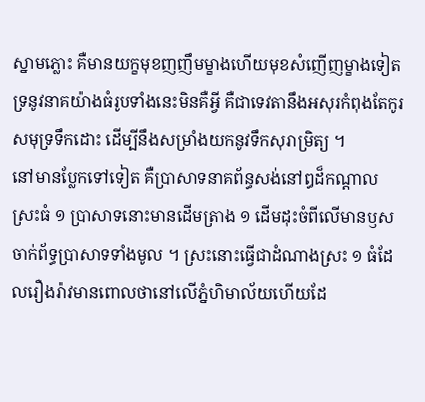ស្នាមភ្លោះ គឺមានយក្ខមុខញញឹមម្ខាងហើយមុខសំញើញម្ខាងទៀតទ្រនូវនាគយ៉ាងធំរូបទាំងនេះមិនគឺអ្វី គឺជាទេវតានឹងអសុរកំពុងតែកូរសមុទ្រទឹកដោះ ដើម្បីនឹងសម្រាំងយកនូវទឹកសុរាម្រិត្យ ។
នៅមានប្លែកទៅទៀត គឺប្រាសាទនាគព័ន្ធសង់នៅឰដ៏កណ្ដាលស្រះធំ ១ ប្រាសាទនោះមានដើមត្រាង ១ ដើមដុះចំពីលើមានឫសចាក់ព័ទ្ធប្រាសាទទាំងមូល ។ ស្រះនោះធ្វើជាដំណាងស្រះ ១ ធំដែលរឿងរ៉ាវមានពោលថានៅលើភ្នំហិមាល័យហើយដែ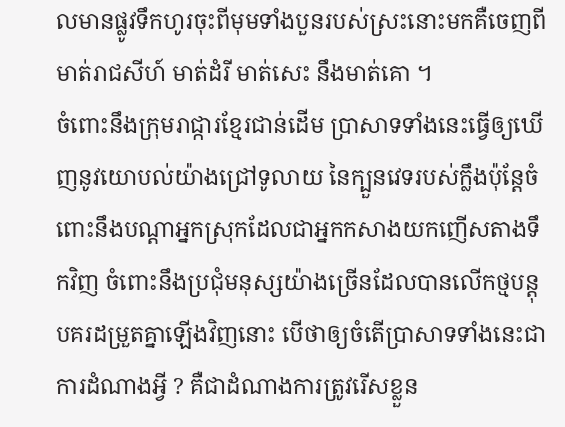លមានផ្លូវទឹកហូរចុះពីមុមទាំងបួនរបស់ស្រះនោះមកគឺចេញពីមាត់រាជសីហ៍ មាត់ដំរី មាត់សេះ នឹងមាត់គោ ។
ចំពោះនឹងក្រុមរាជ្ការខ្មែរជាន់ដើម ប្រាសាទទាំងនេះធ្វើឲ្យឃើញនូវយោបល់យ៉ាងជ្រៅទូលាយ នៃក្បួនវេទរបស់ក្លឹងប៉ុន្តែចំពោះនឹងបណ្ដាអ្នកស្រុកដែលជាអ្នកកសាងយកញើសតាងទឹកវិញ ចំពោះនឹងប្រជុំមនុស្សយ៉ាងច្រើនដែលបានលើកថ្មបន្តុបគរដម្រួតគ្នាឡើងវិញនោះ បើថាឲ្យចំតើប្រាសាទទាំងនេះជាការដំណាងអ្វី ? គឺជាដំណាងការត្រូវរើសខ្លួន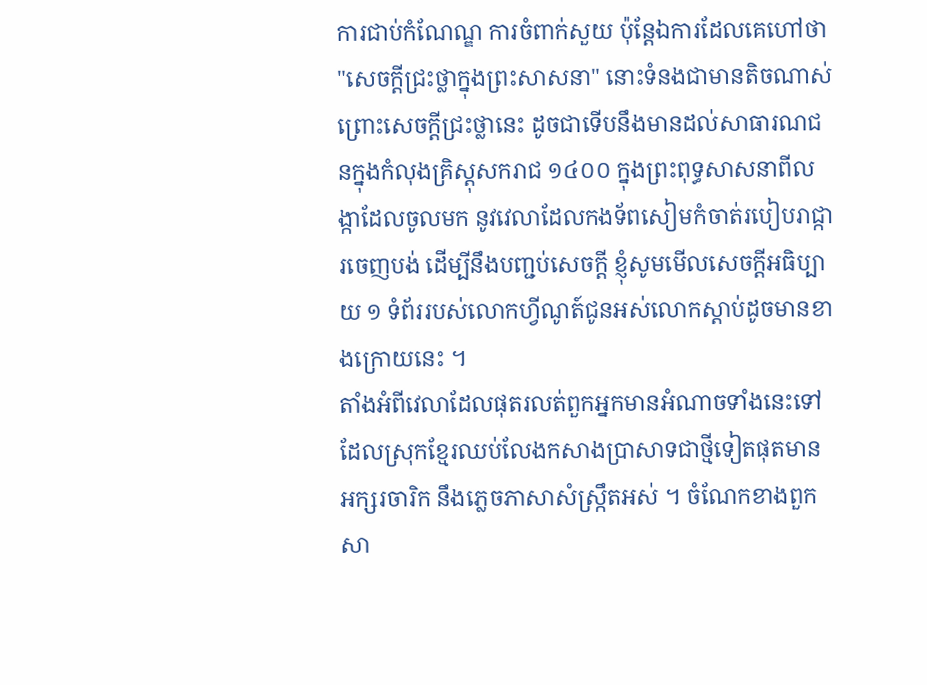ការជាប់កំណែណ្ឌ ការចំពាក់សួយ ប៉ុន្តែឯការដែលគេហៅថា "សេចក្ដីជ្រះថ្លាក្នុងព្រះសាសនា" នោះទំនងជាមានតិចណាស់ព្រោះសេចក្ដីជ្រះថ្លានេះ ដូចជាទើបនឹងមានដល់សាធារណជនក្នុងកំលុងគ្រិស្ដុសករាជ ១៤០០ ក្នុងព្រះពុទ្ធសាសនាពីលង្កាដែលចូលមក នូវវេលាដែលកងទ័ពសៀមកំចាត់របៀបរាជ្ការចេញបង់ ដើម្បីនឹងបញ្ជប់សេចក្ដី ខ្ញុំសូមមើលសេចក្ដីអធិប្បាយ ១ ទំព័ររបស់លោកហ្វីណូត៍ជូនអស់លោកស្ដាប់ដូចមានខាងក្រោយនេះ ។
តាំងអំពីវេលាដែលផុតរលត់ពួកអ្នកមានអំណាចទាំងនេះទៅ ដែលស្រុកខ្មែរឈប់លែងកសាងប្រាសាទជាថ្មីទៀតផុតមានអក្សរចារិក នឹងភ្លេចភាសាសំស្រ្កឹតអស់ ។ ចំណែកខាងពួកសា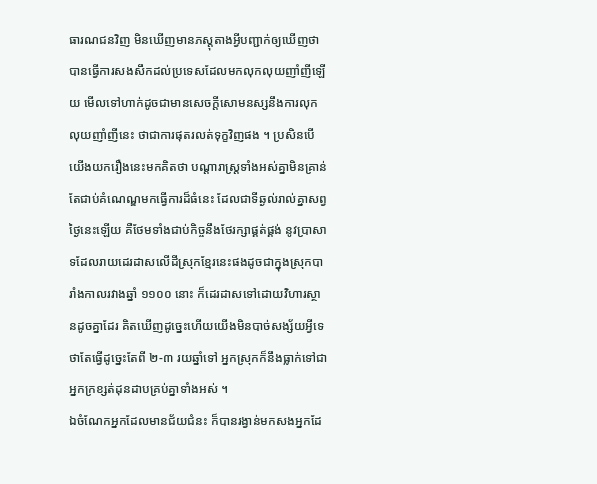ធារណជនវិញ មិនឃើញមានភស្ដុតាងអ្វីបញ្ជាក់ឲ្យឃើញថា បានធ្វើការសងសឹកដល់ប្រទេសដែលមកលុកលុយញាំញីឡើយ មើលទៅហាក់ដូចជាមានសេចក្ដីសោមនស្សនឹងការលុកលុយញាំញីនេះ ថាជាការផុតរលត់ទុក្ខវិញផង ។ ប្រសិនបើយើងយករឿងនេះមកគិតថា បណ្ដារាស្រ្តទាំងអស់គ្នាមិនគ្រាន់តែជាប់គំណេណ្ឌមកធ្វើការដ៏ធំនេះ ដែលជាទីឆ្ងល់រាល់គ្នាសព្វថ្ងៃនេះឡើយ គឺថែមទាំងជាប់កិច្ចនឹងថែរក្សាផ្គត់ផ្គង់ នូវប្រាសាទដែលរាយដេរដាសលើដីស្រុកខ្មែរនេះផងដូចជាក្នុងស្រុកបារាំងកាលរវាងឆ្នាំ ១១០០ នោះ ក៏ដេរដាសទៅដោយវិហារស្ថានដូចគ្នាដែរ គិតឃើញដូច្នេះហើយយើងមិនបាច់សង្ស័យអ្វីទេ ថាតែធ្វើដូច្នេះតែពី ២-៣ រយឆ្នាំទៅ អ្នកស្រុកក៏នឹងធ្លាក់ទៅជាអ្នកក្រខ្សត់ដុនដាបគ្រប់គ្នាទាំងអស់ ។
ឯចំណែកអ្នកដែលមានជ័យជំនះ ក៏បានរង្វាន់មកសងអ្នកដែ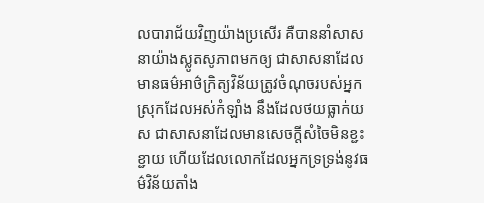លបារាជ័យវិញយ៉ាងប្រសើរ គឺបាននាំសាសនាយ៉ាងស្លូតសូភាពមកឲ្យ ជាសាសនាដែលមានធម៌អាថ៌ក្រិត្យវិន័យត្រូវចំណុចរបស់អ្នកស្រុកដែលអស់កំឡាំង នឹងដែលថយធ្លាក់យស ជាសាសនាដែលមានសេចក្ដីសំចៃមិនខ្ជះខ្ជាយ ហើយដែលលោកដែលអ្នកទ្រទ្រង់នូវធម៌វិន័យតាំង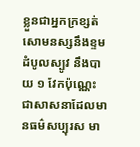ខ្លួនជាអ្នកក្រខ្សត់ សោមនស្សនឹងខ្ទមដំបូលស្បូវ នឹងបាយ ១ វែកប៉ុណ្ណេះ ជាសាសនាដែលមានធម៌សប្បុរស មា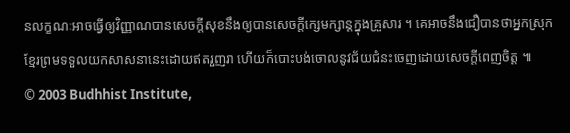នលក្ខណៈអាចធ្វើឲ្យវិញ្ញាណបានសេចក្ដីសុខនឹងឲ្យបានសេចក្ដីក្សេមក្សាន្តក្នុងគ្រួសារ ។ គេអាចនឹងជឿបានថាអ្នកស្រុកខ្មែរព្រមទទួលយកសាសនានេះដោយឥតរួញរា ហើយក៏បោះបង់ចោលនូវជ័យជំនះចេញដោយសេចក្ដីពេញចិត្ត ៕
© 2003 Budhhist Institute,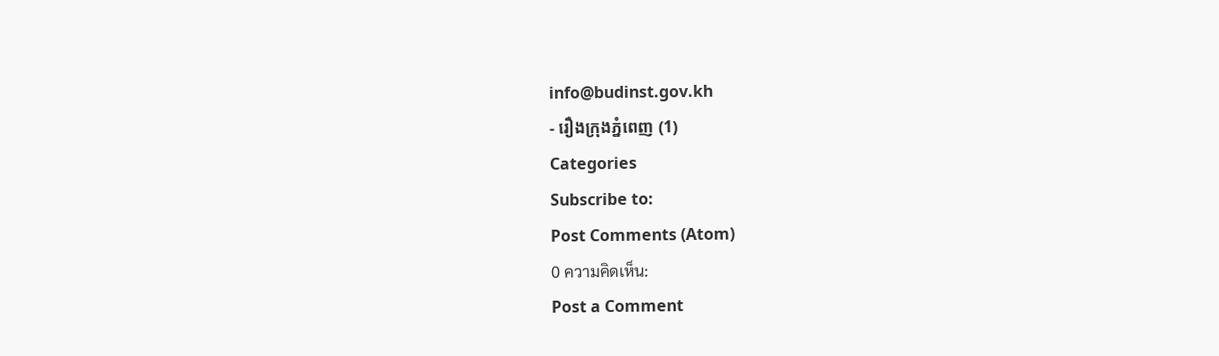info@budinst.gov.kh
- រឿងក្រុងភ្នំពេញ (1)
Categories
Subscribe to:
Post Comments (Atom)
0 ความคิดเห็น:
Post a Comment